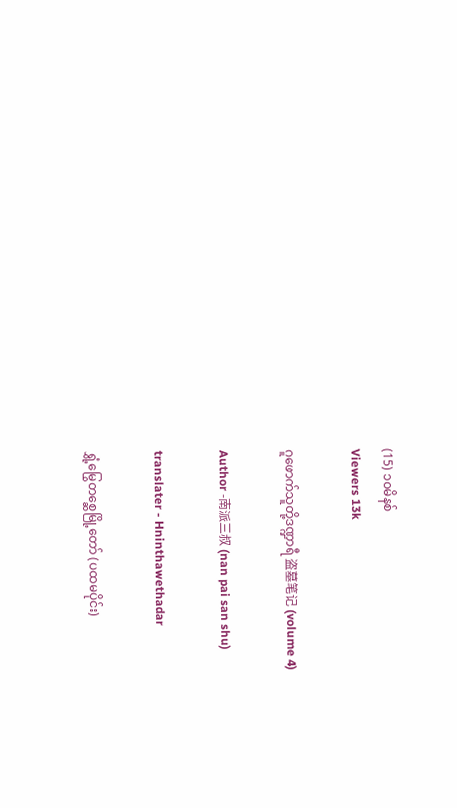(15) ၁၀မိနစ်
Viewers 13k

ဂူဖောက်သူတို့ဒဏ္ဍာရီ 盗墓笔记 (volume 4)

Author -南派三叔 (nan pai san shu)

translater - Hninthawethadar

ရွှံ့မြွေတစ္ဆေမြို့တော် (ပထမပိုင်း)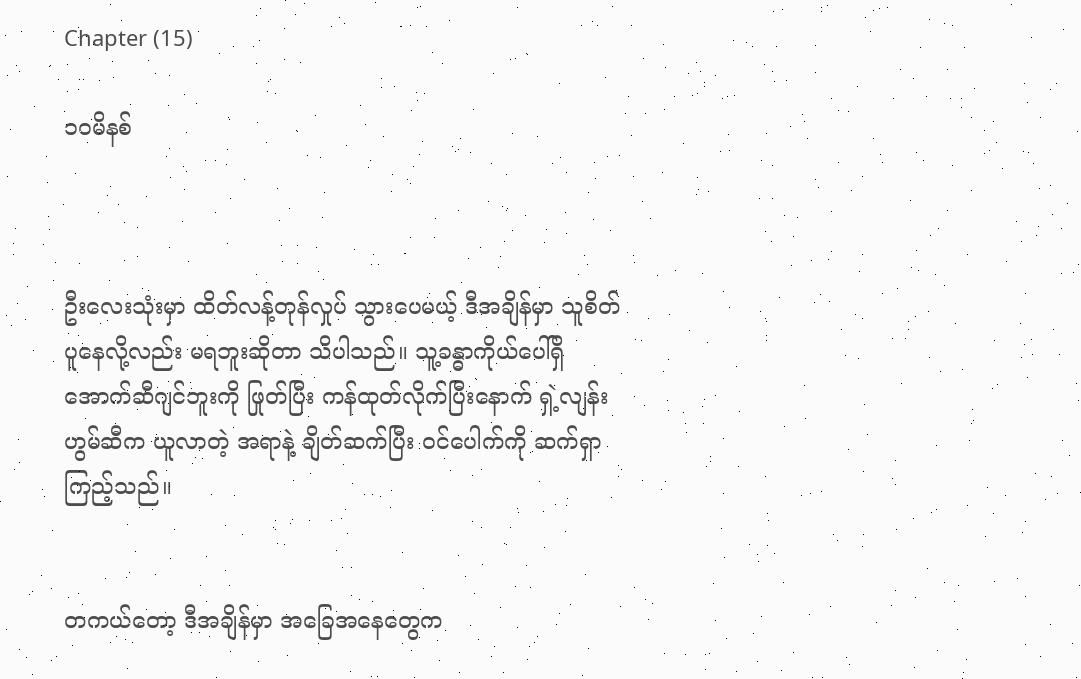Chapter (15)

၁၀မိနစ်



ဦးလေးသုံးမှာ ထိတ်လန့်တုန်လှုပ် သွားပေမယ့် ဒီအချိန်မှာ သူစိတ်ပူနေလို့လည်း မရဘူးဆိုတာ သိပါသည်။ သူ့ခန္ဓာကိုယ်ပေါ်ရှိ အောက်ဆီဂျင်ဘူးကို ဖြုတ်ပြီး ကန်ထုတ်လိုက်ပြီးနောက် ရှဲ့လျန်းဟွမ်ဆီက ယူလာတဲ့ အရာနဲ့ ချိတ်ဆက်ပြီး ဝင်ပေါက်ကို ဆက်ရှာကြည့်သည်။


တကယ်တော့ ဒီအချိန်မှာ အခြေအနေတွေက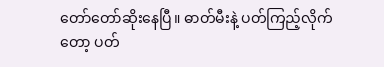တော်တော်ဆိုးနေပြီ။ ဓာတ်မီးနဲ့ ပတ်ကြည့်လိုက်တော့ ပတ်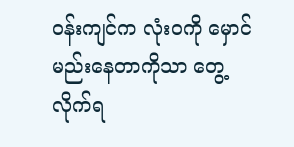ဝန်းကျင်က လုံးဝကို မှောင်မည်းနေတာကိုသာ တွေ့လိုက်ရ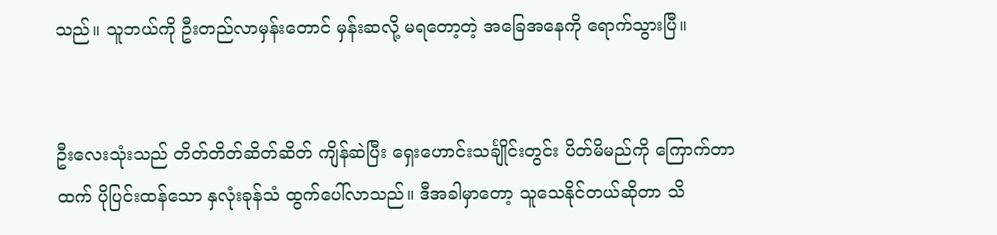သည်။ သူဘယ်ကို ဦးတည်လာမှန်းတောင် မှန်းဆလို့ မရတော့တဲ့ အခြေအနေကို ရောက်သွားပြီ။


ဦးလေးသုံးသည် တိတ်တိတ်ဆိတ်ဆိတ် ကျိန်ဆဲပြီး ရှေးဟောင်းသင်္ချိုင်းတွင်း ပိတ်မိမည်ကို ကြောက်တာထက် ပိုပြင်းထန်သော နှလုံးခုန်သံ ထွက်ပေါ်လာသည်။ ဒီအခါမှာတော့ သူသေနိုင်တယ်ဆိုတာ သိ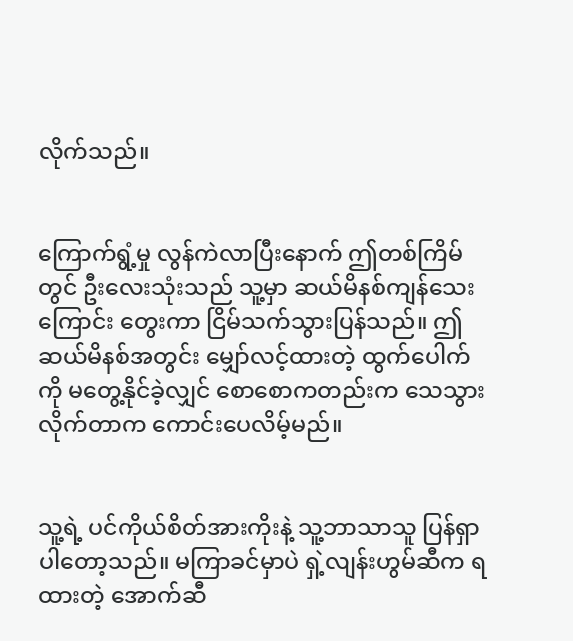လိုက်သည်။


ကြောက်ရွံ့မှု လွန်ကဲလာပြီးနောက် ဤတစ်ကြိမ်တွင် ဦးလေးသုံးသည် သူ့မှာ ဆယ်မိနစ်ကျန်သေးကြောင်း တွေးကာ ငြိမ်သက်သွားပြန်သည်။ ဤဆယ်မိနစ်အတွင်း မျှော်လင့်ထားတဲ့ ထွက်ပေါက်ကို မတွေ့နိုင်ခဲ့လျှင် စောစောကတည်းက သေသွားလိုက်တာက ကောင်းပေလိမ့်မည်။


သူ့ရဲ့ ပင်ကိုယ်စိတ်အားကိုးနဲ့ သူ့ဘာသာသူ ပြန်ရှာပါတော့သည်။ မကြာခင်မှာပဲ ရှဲ့လျန်းဟွမ်ဆီက ရထားတဲ့ အောက်ဆီ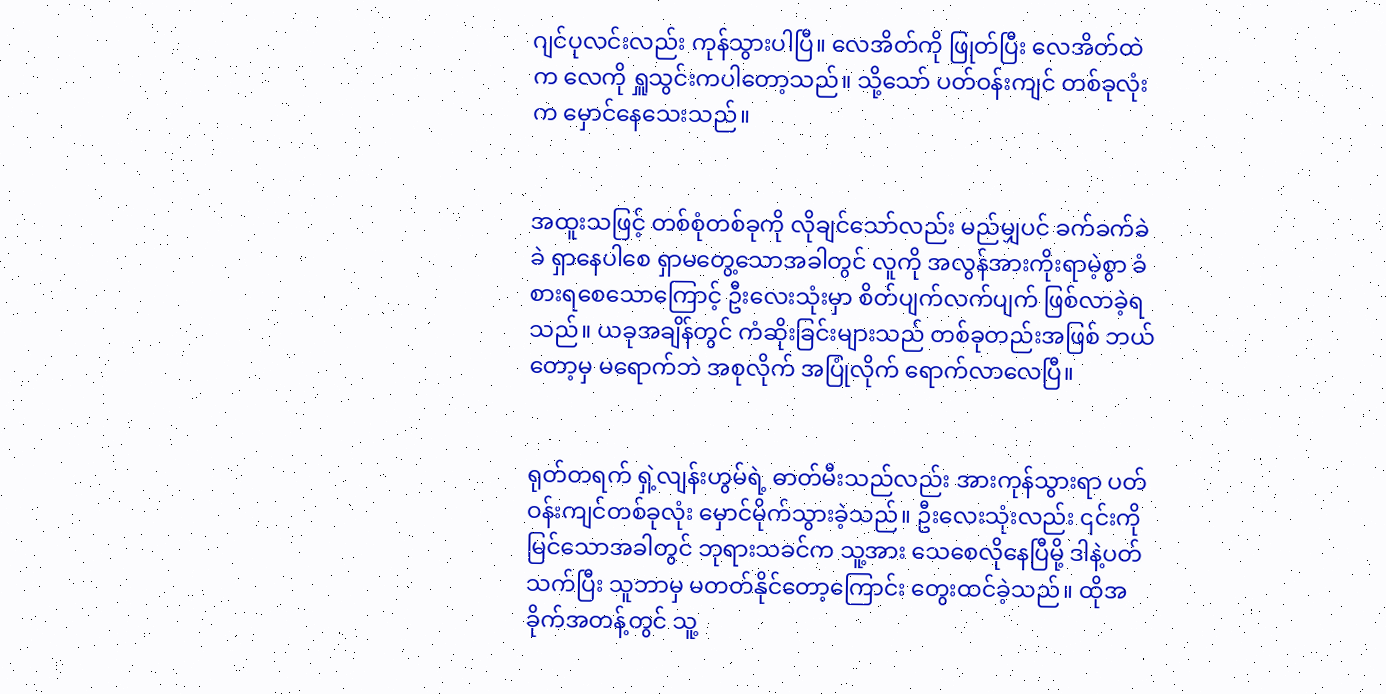ဂျင်ပုလင်းလည်း ကုန်သွားပါပြီ။ လေအိတ်ကို ဖြုတ်ပြီး လေအိတ်ထဲက လေကို ရှူသွင်းကပါတော့သည်။ သို့သော် ပတ်ဝန်းကျင် တစ်ခုလုံးက မှောင်နေသေးသည်။


အထူးသဖြင့် တစ်စုံတစ်ခုကို လိုချင်သော်လည်း မည်မျှပင် ခက်ခက်ခဲခဲ ရှာနေပါစေ ရှာမတွေ့သောအခါတွင် လူကို အလွန်အားကိုးရာမဲ့စွာ ခံစားရစေသောကြောင့် ဦးလေးသုံးမှာ စိတ်ပျက်လက်ပျက် ဖြစ်လာခဲ့ရသည်။ ယခုအချိန်တွင် ကံဆိုးခြင်းများသည် တစ်ခုတည်းအဖြစ် ဘယ်တော့မှ မရောက်ဘဲ အစုလိုက် အပြုံလိုက် ရောက်လာလေပြီ။


ရုတ်တရက် ရှဲ့လျန်းဟွမ်ရဲ့ ဓာတ်မီးသည်လည်း အားကုန်သွားရာ ပတ်ဝန်းကျင်တစ်ခုလုံး မှောင်မိုက်သွားခဲ့သည်။ ဦးလေးသုံးလည်း ၎င်းကို မြင်သောအခါတွင် ဘုရားသခင်က သူ့အား သေစေလိုနေပြီမို့ ဒါနဲ့ပတ်သက်ပြီး သူဘာမှ မတတ်နိုင်တော့ကြောင်း တွေးထင်ခဲ့သည်။ ထိုအခိုက်အတန့်တွင် သူ့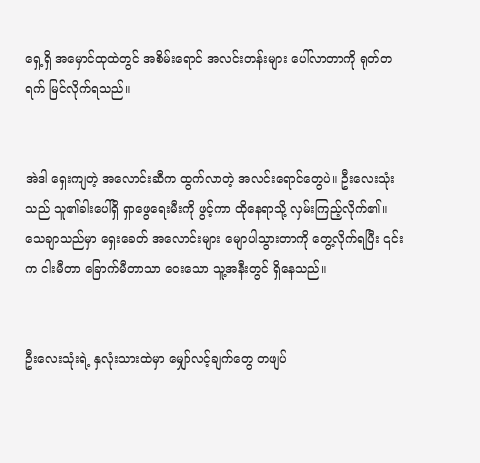ရှေ့ရှိ အမှောင်ထုထဲတွင် အစိမ်းရောင် အလင်းတန်းများ ပေါ်လာတာကို ရုတ်တရက် မြင်လိုက်ရသည်။


အဲဒါ ရှေးကျတဲ့ အလောင်းဆီက ထွက်လာတဲ့ အလင်းရောင်တွေပဲ။ ဦးလေးသုံးသည် သူ၏ခါးပေါ်ရှိ ရှာဖွေရေးမီးကို ဖွင့်ကာ ထိုနေရာသို့ လှမ်းကြည့်လိုက်၏။ သေချာသည်မှာ ရှေးခေတ် အလောင်းများ မျောပါသွားတာကို တွေ့လိုက်ရပြီး ၎င်းက ငါးမီတာ ခြောက်မီတာသာ ဝေးသော သူ့အနီးတွင် ရှိနေသည်။


ဦးလေးသုံးရဲ့ နှလုံးသားထဲမှာ မျှော်လင့်ချက်တွေ တဖျပ်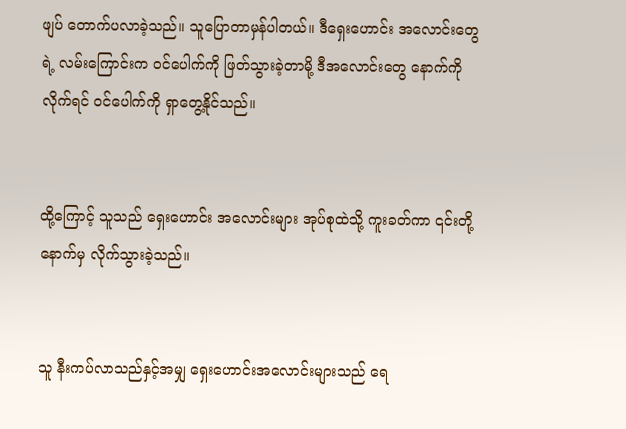ဖျပ် တောက်ပလာခဲ့သည်။ သူပြောတာမှန်ပါတယ်။ ဒီရှေးဟောင်း အလောင်းတွေရဲ့ လမ်းကြောင်းက ဝင်ပေါက်ကို ဖြတ်သွားခဲ့တာမို့ ဒီအလောင်းတွေ နောက်ကိုလိုက်ရင် ဝင်ပေါက်ကို ရှာတွေ့နိုင်သည်။


ထို့ကြောင့် သူသည် ရှေးဟောင်း အလောင်းများ အုပ်စုထဲသို့ ကူးခတ်ကာ ၎င်းတို့နောက်မှ လိုက်သွားခဲ့သည်။


သူ နီးကပ်လာသည်နှင့်အမျှ ရှေးဟောင်းအလောင်းများသည် ရေ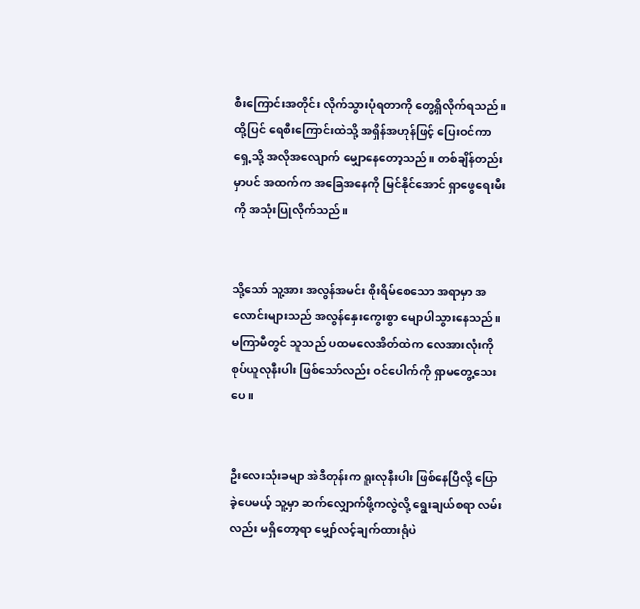စီးကြောင်းအတိုင်း လိုက်သွားပုံရတာကို တွေ့ရှိလိုက်ရသည်။ ထို့ပြင် ရေစီးကြောင်းထဲသို့ အရှိန်အဟုန်ဖြင့် ပြေးဝင်ကာ ရှေ့သို့ အလိုအလျောက် မျှောနေတော့သည်။ တစ်ချိန်တည်းမှာပင် အထက်က အခြေအနေကို မြင်နိုင်အောင် ရှာဖွေရေးမီးကို အသုံးပြုလိုက်သည်။


သို့သော် သူ့အား အလွန်အမင်း စိုးရိမ်စေသော အရာမှာ အလောင်းများသည် အလွန်နှေးကွေးစွာ မျောပါသွားနေသည်။ မကြာမီတွင် သူသည် ပထမလေအိတ်ထဲက လေအားလုံးကို စုပ်ယူလုနီးပါး ဖြစ်သော်လည်း ဝင်ပေါက်ကို ရှာမတွေ့သေးပေ။


ဦးလေးသုံးခမျာ အဲဒီတုန်းက ရူးလုနီးပါး ဖြစ်နေပြီလို့ ပြောခဲ့ပေမယ့် သူ့မှာ ဆက်လျှောက်ဖို့ကလွဲလို့ ရွေးချယ်စရာ လမ်းလည်း မရှိတော့ရာ မျှော်လင့်ချက်ထားရုံပဲ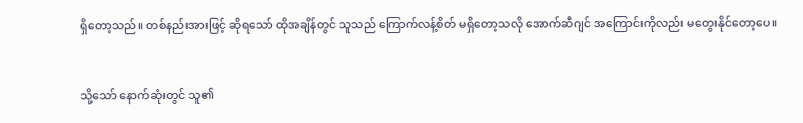ရှိတော့သည်။ တစ်နည်းအားဖြင့် ဆိုရသော် ထိုအချိန်တွင် သူသည် ကြောက်လန့်စိတ် မရှိတော့သလို အောက်ဆီဂျင် အကြောင်းကိုလည်း မတွေးနိုင်တော့ပေ။


သို့သော် နောက်ဆုံးတွင် သူ၏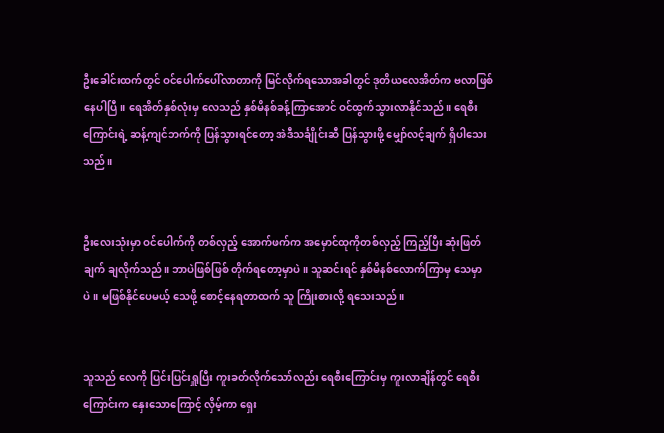ဦးခေါင်းထက်တွင် ဝင်ပေါက်ပေါ်လာတာကို မြင်လိုက်ရသောအခါတွင် ဒုတိယလေအိတ်က ဗလာဖြစ်နေပါပြီ။ ရေအိတ်နှစ်လုံးမှ လေသည် နှစ်မိနစ်ခန့်ကြာအောင် ဝင်ထွက်သွားလာနိုင်သည်။ ရေစီးကြောင်းရဲ့ ဆန့်ကျင်ဘက်ကို ပြန်သွားရင်တော့ အဲဒီသင်္ချိုင်းဆီ ပြန်သွားဖို့ မျှော်လင့်ချက် ရှိပါသေးသည်။


ဦးလေးသုံးမှာ ဝင်ပေါက်ကို တစ်လှည့် အောက်ဖက်က အမှောင်ထုကိုတစ်လှည့် ကြည့်ပြီး ဆုံးဖြတ်ချက် ချလိုက်သည်။ ဘာပဲဖြစ်ဖြစ် တိုက်ရတော့မှာပဲ။ သူဆင်းရင် နှစ်မိနစ်လောက်ကြာမှ သေမှာပဲ။ မဖြစ်နိုင်ပေမယ့် သေဖို့ စောင့်နေရတာထက် သူ ကြိုးစားလို့ ရသေးသည်။


သူသည် လေကို ပြင်းပြင်းရှူပြီး ကူးခတ်လိုက်သော်လည်း ရေစီးကြောင်းမှ ကူးလာချိန်တွင် ရေစီးကြောင်းက နှေးသောကြောင့် လှိမ့်ကာ ရှေး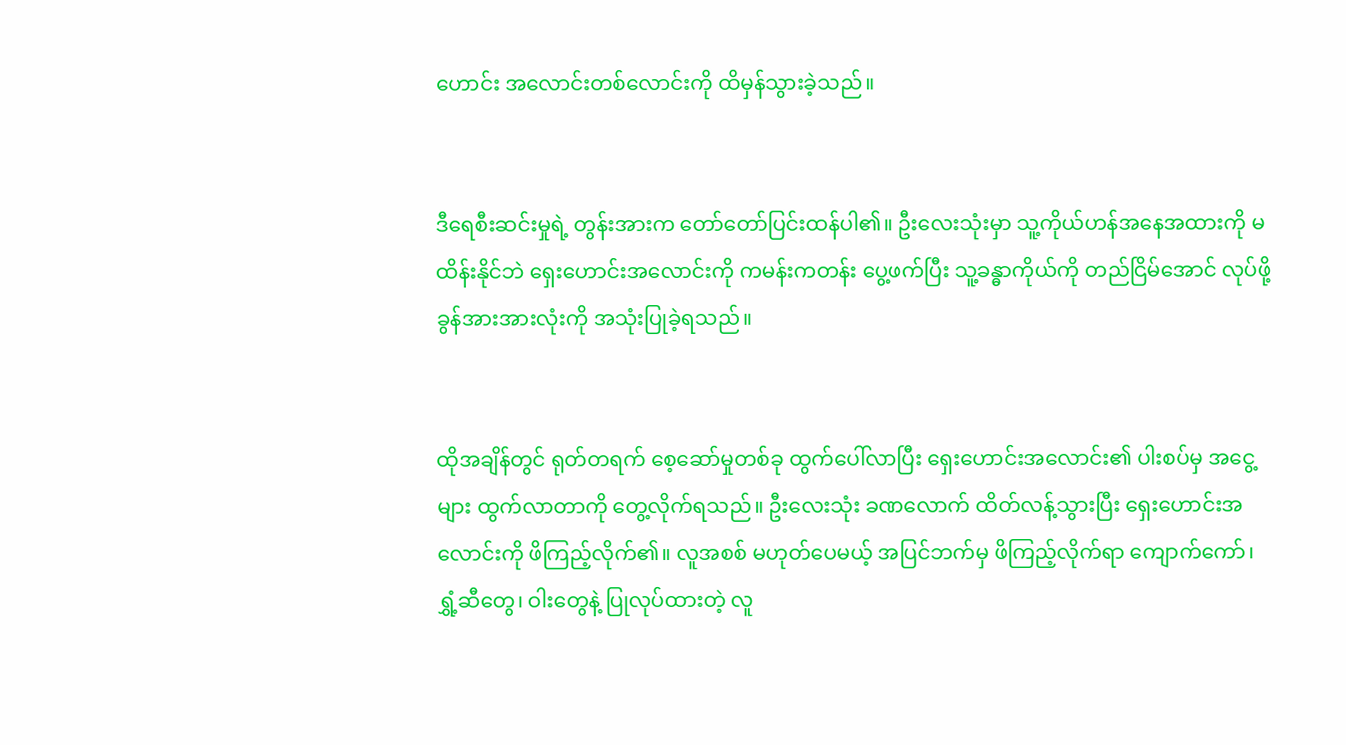ဟောင်း အလောင်းတစ်လောင်းကို ထိမှန်သွားခဲ့သည်။


ဒီရေစီးဆင်းမှုရဲ့ တွန်းအားက တော်တော်ပြင်းထန်ပါ၏။ ဦးလေးသုံးမှာ သူ့ကိုယ်ဟန်အနေအထားကို မထိန်းနိုင်ဘဲ ရှေးဟောင်းအလောင်းကို ကမန်းကတန်း ပွေ့ဖက်ပြီး သူ့ခန္ဓာကိုယ်ကို တည်ငြိမ်အောင် လုပ်ဖို့ ခွန်အားအားလုံးကို အသုံးပြုခဲ့ရသည်။


ထိုအချိန်တွင် ရုတ်တရက် စေ့ဆော်မှုတစ်ခု ထွက်ပေါ်လာပြီး ရှေးဟောင်းအလောင်း၏ ပါးစပ်မှ အငွေ့များ ထွက်လာတာကို တွေ့လိုက်ရသည်။ ဦးလေးသုံး ခဏလောက် ထိတ်လန့်သွားပြီး ရှေးဟောင်းအလောင်းကို ဖိကြည့်လိုက်၏။ လူအစစ် မဟုတ်ပေမယ့် အပြင်ဘက်မှ ဖိကြည့်လိုက်ရာ ကျောက်ကော်၊ ရွှံ့ဆီတွေ၊ ဝါးတွေနဲ့ ပြုလုပ်ထားတဲ့ လူ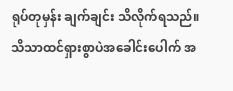ရုပ်တုမှန်း ချက်ချင်း သိလိုက်ရသည်။ သိသာထင်ရှားစွာပဲအခေါင်းပေါက် အ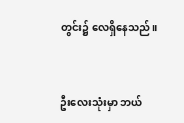တွင်း၌ လေရှိနေသည်။


ဦးလေးသုံးမှာ ဘယ်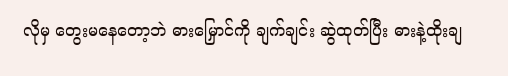လိုမှ တွေးမနေတော့ဘဲ ဓားမြှောင်ကို ချက်ချင်း ဆွဲထုတ်ပြီး ဓားနဲ့ထိုးချ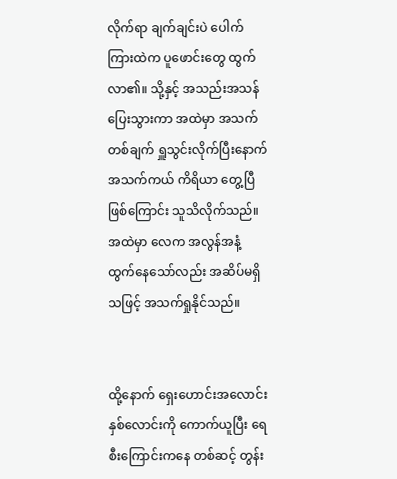လိုက်ရာ ချက်ချင်းပဲ ပေါက်ကြားထဲက ပူဖောင်းတွေ ထွက်လာ၏။ သို့နှင့် အသည်းအသန် ပြေးသွားကာ အထဲမှာ အသက်တစ်ချက် ရှူသွင်းလိုက်ပြီးနောက် အသက်ကယ် ကိရိယာ တွေ့ပြီဖြစ်ကြောင်း သူသိလိုက်သည်။ အထဲမှာ လေက အလွန်အနံ့ ထွက်နေသော်လည်း အဆိပ်မရှိသဖြင့် အသက်ရှုနိုင်သည်။


ထို့နောက် ရှေးဟောင်းအလောင်း နှစ်လောင်းကို ကောက်ယူပြီး ရေစီးကြောင်းကနေ တစ်ဆင့် တွန်း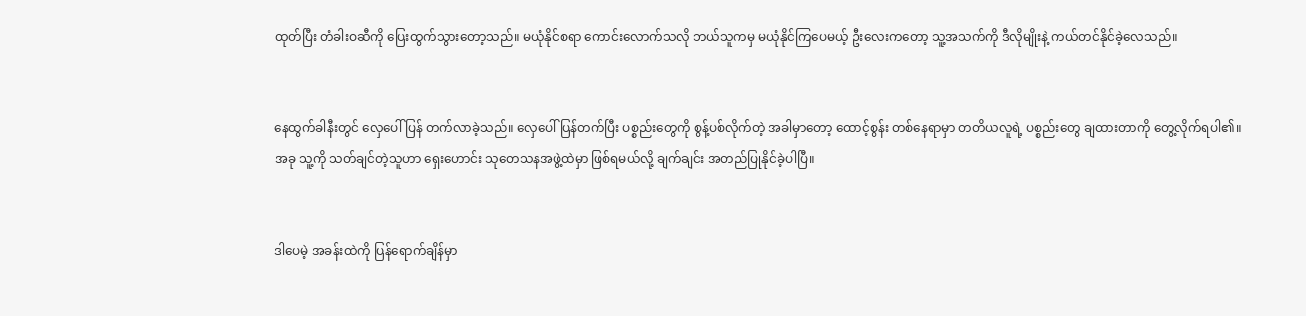ထုတ်ပြီး တံခါးဝဆီကို ပြေးထွက်သွားတော့သည်။ မယုံနိုင်စရာ ကောင်းလောက်သလို ဘယ်သူကမှ မယုံနိုင်ကြပေမယ့် ဦးလေးကတော့ သူ့အသက်ကို ဒီလိုမျိုးနဲ့ ကယ်တင်နိုင်ခဲ့လေသည်။


နေထွက်ခါနီးတွင် လှေပေါ်ပြန် တက်လာခဲ့သည်။ လှေပေါ်ပြန်တက်ပြီး ပစ္စည်းတွေကို စွန့်ပစ်လိုက်တဲ့ အခါမှာတော့ ထောင့်စွန်း တစ်နေရာမှာ တတိယလူရဲ့ ပစ္စည်းတွေ ချထားတာကို တွေ့လိုက်ရပါ၏။ အခု သူ့ကို သတ်ချင်တဲ့သူဟာ ရှေးဟောင်း သုတေသနအဖွဲ့ထဲမှာ ဖြစ်ရမယ်လို့ ချက်ချင်း အတည်ပြုနိုင်ခဲ့ပါပြီ။


ဒါပေမဲ့ အခန်းထဲကို ပြန်ရောက်ချိန်မှာ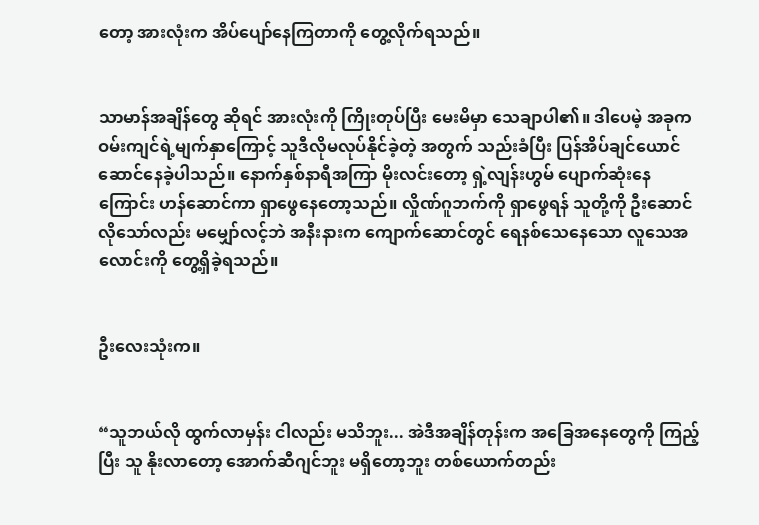တော့ အားလုံးက အိပ်ပျော်နေကြတာကို တွေ့လိုက်ရသည်။


သာမာန်အချိန်တွေ ဆိုရင် အားလုံးကို ကြိုးတုပ်ပြီး မေးမိမှာ သေချာပါ၏။ ဒါပေမဲ့ အခုက ဝမ်းကျင်ရဲ့မျက်နှာကြောင့် သူဒီလိုမလုပ်နိုင်ခဲ့တဲ့ အတွက် သည်းခံပြီး ပြန်အိပ်ချင်ယောင် ဆောင်နေခဲ့ပါသည်။ နောက်နှစ်နာရီအကြာ မိုးလင်းတော့ ရှဲ့လျန်းဟွမ် ပျောက်ဆုံးနေကြောင်း ဟန်ဆောင်ကာ ရှာဖွေနေတော့သည်။ လှိုဏ်ဂူဘက်ကို ရှာဖွေရန် သူတို့ကို ဦးဆောင်လိုသော်လည်း မမျှော်လင့်ဘဲ အနီးနားက ကျောက်ဆောင်တွင် ရေနစ်သေနေသော လူသေအလောင်းကို တွေ့ရှိခဲ့ရသည်။


ဦးလေးသုံးက။


“သူဘယ်လို ထွက်လာမှန်း ငါလည်း မသိဘူး... အဲဒီအချိန်တုန်းက အခြေအနေတွေကို ကြည့်ပြီး သူ နိုးလာတော့ အောက်ဆီဂျင်ဘူး မရှိတော့ဘူး တစ်ယောက်တည်း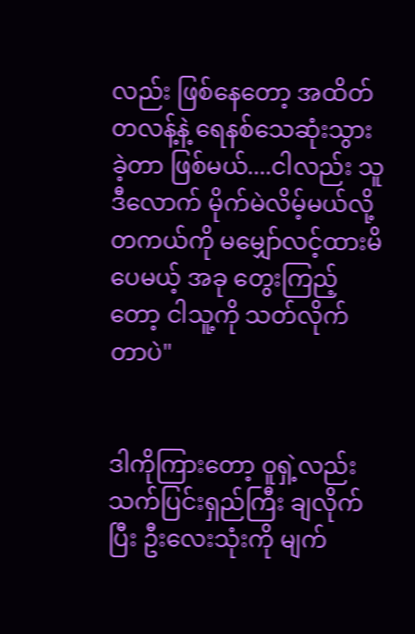လည်း ဖြစ်နေတော့ အထိတ်တလန့်နဲ့ ရေနစ်သေဆုံးသွားခဲ့တာ ဖြစ်မယ်....ငါလည်း သူ ဒီလောက် မိုက်မဲလိမ့်မယ်လို့ တကယ်ကို မမျှော်လင့်ထားမိပေမယ့် အခု တွေးကြည့်တော့ ငါသူ့ကို သတ်လိုက်တာပဲ"


ဒါကိုကြားတော့ ဝူရှဲ့လည်း သက်ပြင်းရှည်ကြီး ချလိုက်ပြီး ဦးလေးသုံးကို မျက်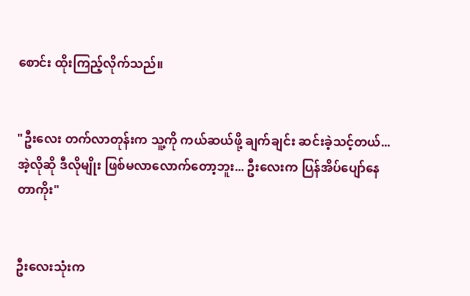စောင်း ထိုးကြည့်လိုက်သည်။


"ဦးလေး တက်လာတုန်းက သူ့ကို ကယ်ဆယ်ဖို့ ချက်ချင်း ဆင်းခဲ့သင့်တယ်...အဲ့လိုဆို ဒီလိုမျိုး ဖြစ်မလာလောက်တော့ဘူး... ဦးလေးက ပြန်အိပ်ပျော်နေတာကိုး"


ဦးလေးသုံးက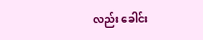လည်း ခေါင်း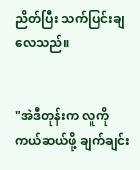ညိတ်ပြီး သက်ပြင်းချလေသည်။


"အဲဒီတုန်းက လူကို ကယ်ဆယ်ဖို့ ချက်ချင်း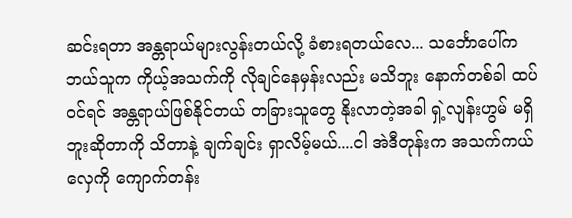ဆင်းရတာ အန္တရာယ်များလွန်းတယ်လို့ ခံစားရတယ်လေ... သင်္ဘောပေါ်က ဘယ်သူက ကိုယ့်အသက်ကို လိုချင်နေမှန်းလည်း မသိဘူး နောက်တစ်ခါ ထပ်ဝင်ရင် အန္တရာယ်ဖြစ်နိုင်တယ် တခြားသူတွေ နိုးလာတဲ့အခါ ရှဲ့လျန်းဟွမ် မရှိဘူးဆိုတာကို သိတာနဲ့ ချက်ချင်း ရှာလိမ့်မယ်....ငါ အဲဒီတုန်းက အသက်ကယ်လှေကို ကျောက်တန်း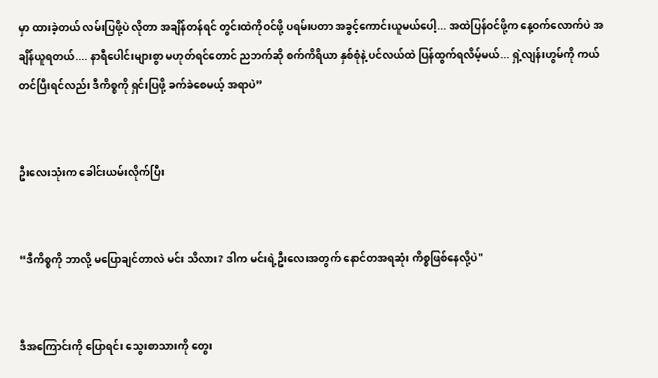မှာ ထားခဲ့တယ် လမ်းပြဖို့ပဲ လိုတာ အချိန်တန်ရင် တွင်းထဲကိုဝင်ဖို့ ပရမ်းပတာ အခွင့်ကောင်းယူမယ်ပေါ့... အထဲပြန်ဝင်ဖို့က နေ့ဝက်လောက်ပဲ အချိန်ယူရတယ်.... နာရီပေါင်းများစွာ မဟုတ်ရင်တောင် ညဘက်ဆို စက်ကိရိယာ နှစ်စုံနဲ့ ပင်လယ်ထဲ ပြန်ထွက်ရလိမ့်မယ်... ရှဲ့လျန်းဟွမ်ကို ကယ်တင်ပြီးရင်လည်း ဒီကိစ္စကို ရှင်းပြဖို့ ခက်ခဲစေမယ့် အရာပဲ”


ဦးလေးသုံးက ခေါင်းယမ်းလိုက်ပြီး


“ဒီကိစ္စကို ဘာလို့ မပြောချင်တာလဲ မင်း သိလား? ဒါက မင်းရဲ့ဦးလေးအတွက် နောင်တအရဆုံး ကိစ္စဖြစ်နေလို့ပဲ"


ဒီအကြောင်းကို ပြောရင်း သွေးစာသားကို တွေး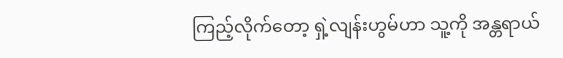ကြည့်လိုက်တော့ ရှဲ့လျန်းဟွမ်ဟာ သူ့ကို အန္တရာယ်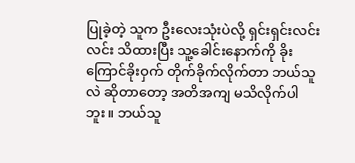ပြုခဲ့တဲ့ သူက ဦးလေးသုံးပဲလို့ ရှင်းရှင်းလင်းလင်း သိထားပြီး သူ့ခေါင်းနောက်ကို ခိုးကြောင်ခိုးဝှက် တိုက်ခိုက်လိုက်တာ ဘယ်သူလဲ ဆိုတာတော့ အတိအကျ မသိလိုက်ပါဘူး။ ဘယ်သူ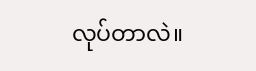လုပ်တာလဲ။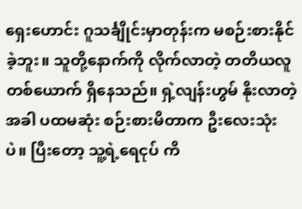ရှေးဟောင်း ဂူသင်္ချိုင်းမှာတုန်းက မစဉ်းစားနိုင်ခဲ့ဘူး။ သူတို့နောက်ကို လိုက်လာတဲ့ တတိယလူတစ်ယောက် ရှိနေသည်။ ရှဲ့လျန်းဟွမ် နိုးလာတဲ့အခါ ပထမဆုံး စဉ်းစားမိတာက ဦးလေးသုံးပဲ။ ပြီးတော့ သူ့ရဲ့ရေငုပ် ကိ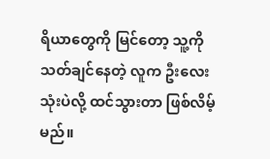ရိယာတွေကို မြင်တော့ သူ့ကိုသတ်ချင်နေတဲ့ လူက ဦးလေးသုံးပဲလို့ ထင်သွားတာ ဖြစ်လိမ့်မည်။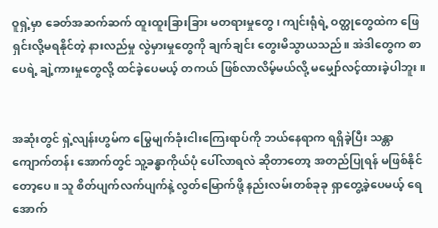ဝူရှဲ့မှာ ခေတ်အဆက်ဆက် ထူးထူးခြားခြား မတရားမှုတွေ၊ ကျင်းရုံရဲ့ ဝတ္ထုတွေထဲက ဖြေရှင်းလို့မရနိုင်တဲ့ နားလည်မှု လွဲမှားမှုတွေကို ချက်ချင်း တွေးမိသွာယသည်။ အဲဒါတွေက စာပေရဲ့ ချဲ့ကားမှုတွေလို့ ထင်ခဲ့ပေမယ့် တကယ် ဖြစ်လာလိမ့်မယ်လို့ မမျှော်လင့်ထားခဲ့ပါဘူး။


အဆုံးတွင် ရှဲ့လျန်းဟွမ်က မြွေမျက်ခုံးငါးကြေးရာပ်ကို ဘယ်နေရာက ရရှိခဲ့ပြီး သန္တာကျောက်တန်း အောက်တွင် သူ့ခန္ဓာကိုယ်ပုံ ပေါ်လာရလဲ ဆိုတာတော့ အတည်ပြုရန် မဖြစ်နိုင်တော့ပေ။ သူ စိတ်ပျက်လက်ပျက်နဲ့ လွတ်မြောက်ဖို့ နည်းလမ်းတစ်ခုခု ရှာတွေ့ခဲ့ပေမယ့် ရေအောက်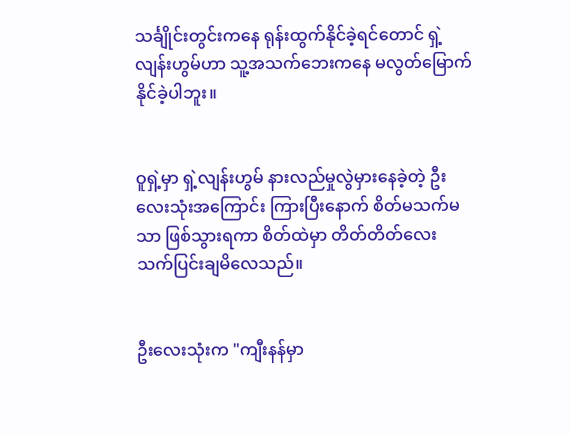သင်္ချိုင်းတွင်းကနေ ရုန်းထွက်နိုင်ခဲ့ရင်တောင် ရှဲ့လျန်းဟွမ်ဟာ သူ့အသက်ဘေးကနေ မလွတ်မြောက်နိုင်ခဲ့ပါဘူး။


ဝူရှဲ့မှာ ရှဲ့လျန်းဟွမ် နားလည်မှုလွဲမှားနေခဲ့တဲ့ ဦးလေးသုံးအကြောင်း ကြားပြီးနောက် စိတ်မသက်မသာ ဖြစ်သွားရကာ စိတ်ထဲမှာ တိတ်တိတ်လေး သက်ပြင်းချမိလေသည်။


ဦးလေးသုံးက "ကျီးနန်မှာ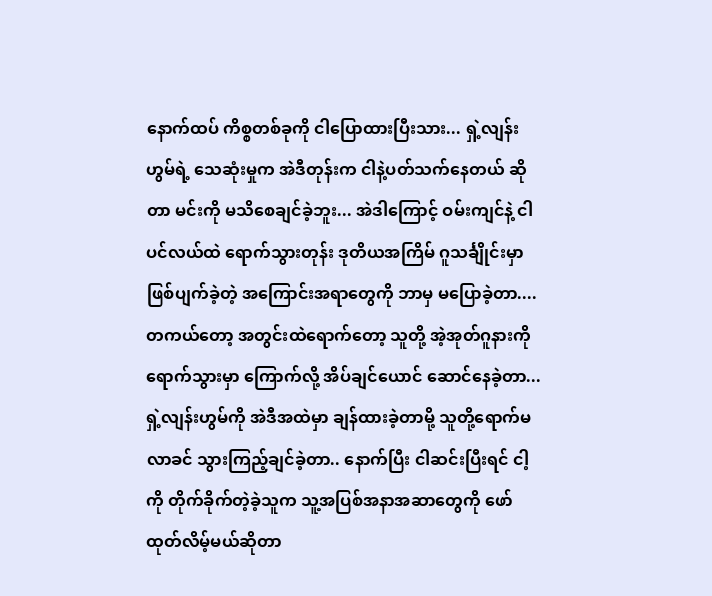နောက်ထပ် ကိစ္စတစ်ခုကို ငါပြောထားပြီးသား... ရှဲ့လျန်းဟွမ်ရဲ့ သေဆုံးမှုက အဲဒီတုန်းက ငါနဲ့ပတ်သက်နေတယ် ဆိုတာ မင်းကို မသိစေချင်ခဲ့ဘူး... အဲဒါကြောင့် ဝမ်းကျင်နဲ့ ငါ ပင်လယ်ထဲ ရောက်သွားတုန်း ဒုတိယအကြိမ် ဂူသင်္ချိုင်းမှာ ဖြစ်ပျက်ခဲ့တဲ့ အကြောင်းအရာတွေကို ဘာမှ မပြောခဲ့တာ.... တကယ်တော့ အတွင်းထဲရောက်တော့ သူတို့ အဲ့အုတ်ဂူနားကို ရောက်သွားမှာ ကြောက်လို့ အိပ်ချင်ယောင် ဆောင်နေခဲ့တာ... ရှဲ့လျန်းဟွမ်ကို အဲဒီအထဲမှာ ချန်ထားခဲ့တာမို့ သူတို့ရောက်မလာခင် သွားကြည့်ချင်ခဲ့တာ.. နောက်ပြီး ငါဆင်းပြီးရင် ငါ့ကို တိုက်ခိုက်တဲ့ခဲ့သူက သူ့အပြစ်အနာအဆာတွေကို ဖော်ထုတ်လိမ့်မယ်ဆိုတာ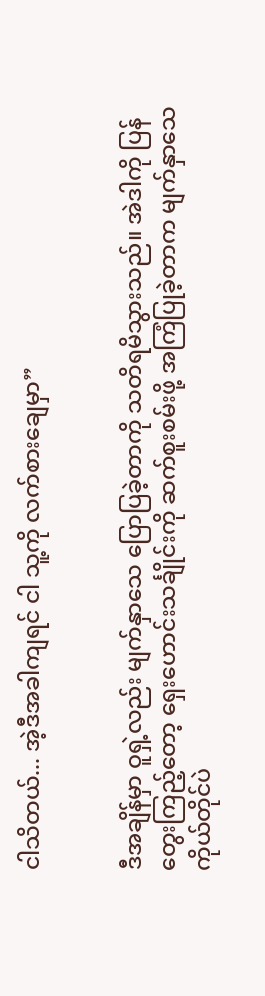ငါသိတယ်... အဲ့ဒီအခါကျရင် ငါ သူ့ကို လက်စားချေမှာ”


ဒီအချိန်မှာ ဝူရှဲ့လည်း မျက်နှာသေ ပြောပြခဲ့တာကို သတိရမိသွားသည်။ အဲဒါကို ပြန်တွေးကြည့်တော့ ရှေးဟောင်းသင်္ချိုင်းကို ဆက်စူးစမ်းဖို့ အကြံပြုခဲ့တာက မျက်နှာသေ ကိုယ်တိုင်ပဲ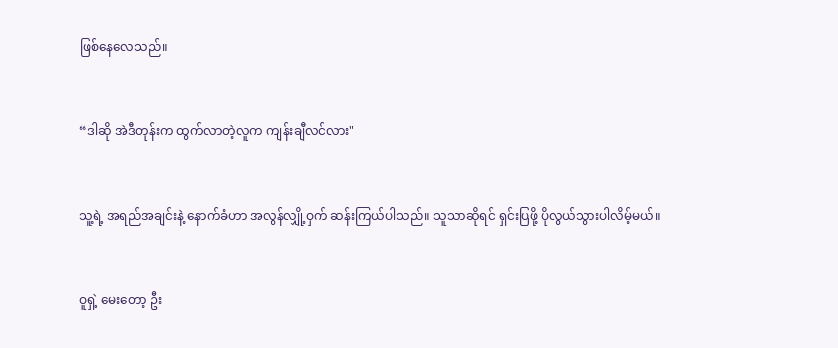ဖြစ်နေလေသည်။


“ဒါဆို အဲဒီတုန်းက ထွက်လာတဲ့လူက ကျန်းချီလင်လား"


သူ့ရဲ့ အရည်အချင်းနဲ့ နောက်ခံဟာ အလွန်လျှို့ဝှက် ဆန်းကြယ်ပါသည်။ သူသာဆိုရင် ရှင်းပြဖို့ ပိုလွယ်သွားပါလိမ့်မယ်။


ဝူရှဲ့ မေးတော့ ဦး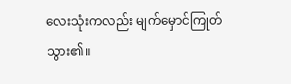လေးသုံးကလည်း မျက်မှောင်ကြုတ်သွား၏။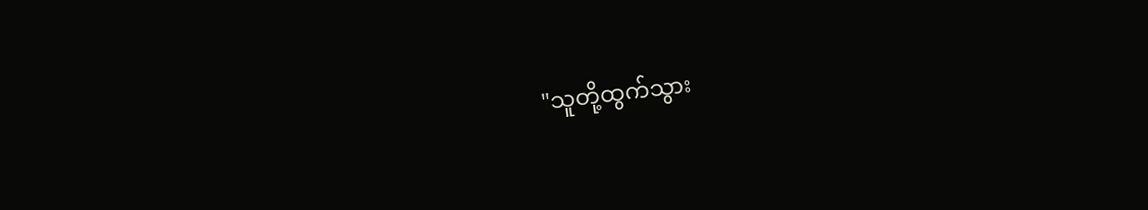"သူတို့ထွက်သွား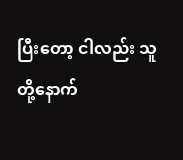ပြီးတော့ ငါလည်း သူတို့နောက်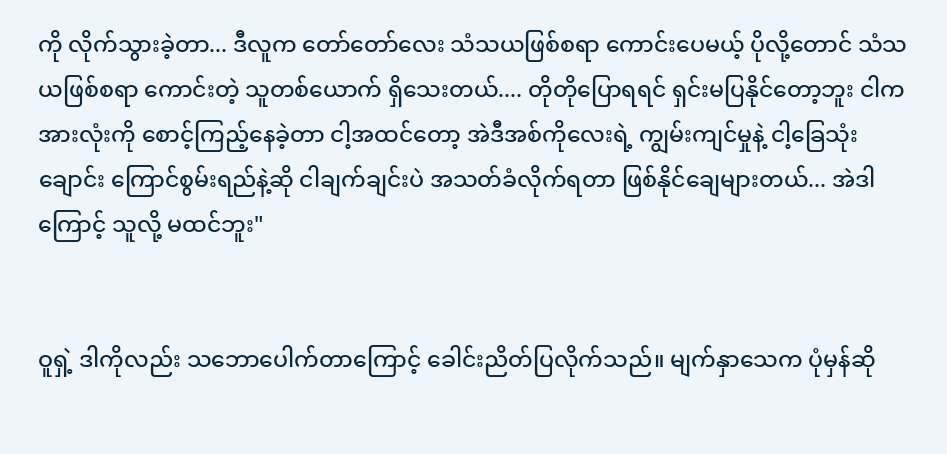ကို လိုက်သွားခဲ့တာ... ဒီလူက တော်တော်လေး သံသယဖြစ်စရာ ကောင်းပေမယ့် ပိုလို့တောင် သံသယဖြစ်စရာ ကောင်းတဲ့ သူတစ်ယောက် ရှိသေးတယ်.... တိုတိုပြောရရင် ရှင်းမပြနိုင်တော့ဘူး ငါက အားလုံးကို စောင့်ကြည့်နေခဲ့တာ ငါ့အထင်တော့ အဲဒီအစ်ကိုလေးရဲ့ ကျွမ်းကျင်မှုနဲ့ ငါ့ခြေသုံးချောင်း ကြောင်စွမ်းရည်နဲ့ဆို ငါချက်ချင်းပဲ အသတ်ခံလိုက်ရတာ ဖြစ်နိုင်ချေများတယ်... အဲဒါကြောင့် သူလို့ မထင်ဘူး"


ဝူရှဲ့ ဒါကိုလည်း သဘောပေါက်တာကြောင့် ခေါင်းညိတ်ပြလိုက်သည်။ မျက်နှာသေက ပုံမှန်ဆို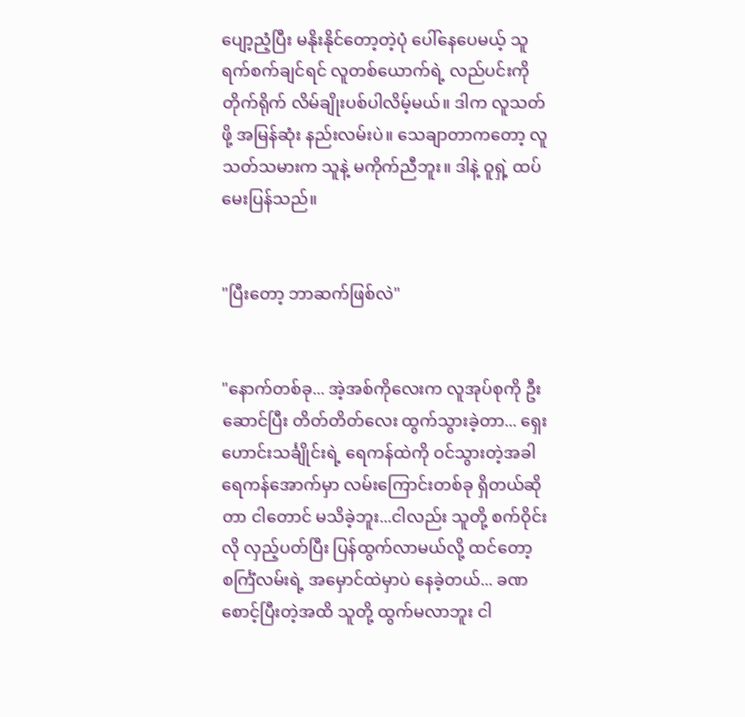ပျော့ညံ့ပြီး မနိုးနိုင်တော့တဲ့ပုံ ပေါ်နေပေမယ့် သူ ရက်စက်ချင်ရင် လူတစ်ယောက်ရဲ့ လည်ပင်းကို တိုက်ရိုက် လိမ်ချိုးပစ်ပါလိမ့်မယ်။ ဒါက လူသတ်ဖို့ အမြန်ဆုံး နည်းလမ်းပဲ။ သေချာတာကတော့ လူသတ်သမားက သူနဲ့ မကိုက်ညီဘူး။ ဒါနဲ့ ဝူရှဲ့ ထပ်မေးပြန်သည်။


"ပြီးတော့ ဘာဆက်ဖြစ်လဲ"


"နောက်တစ်ခု... အဲ့အစ်ကိုလေးက လူအုပ်စုကို ဦးဆောင်ပြီး တိတ်တိတ်လေး ထွက်သွားခဲ့တာ... ရှေးဟောင်းသင်္ချိုင်းရဲ့ ရေကန်ထဲကို ဝင်သွားတဲ့အခါ ရေကန်အောက်မှာ လမ်းကြောင်းတစ်ခု ရှိတယ်ဆိုတာ ငါတောင် မသိခဲ့ဘူး...ငါလည်း သူတို့ စက်ဝိုင်းလို လှည့်ပတ်ပြီး ပြန်ထွက်လာမယ်လို့ ထင်တော့ စင်္ကြံလမ်းရဲ့ အမှောင်ထဲမှာပဲ နေခဲ့တယ်... ခဏစောင့်ပြီးတဲ့အထိ သူတို့ ထွက်မလာဘူး ငါ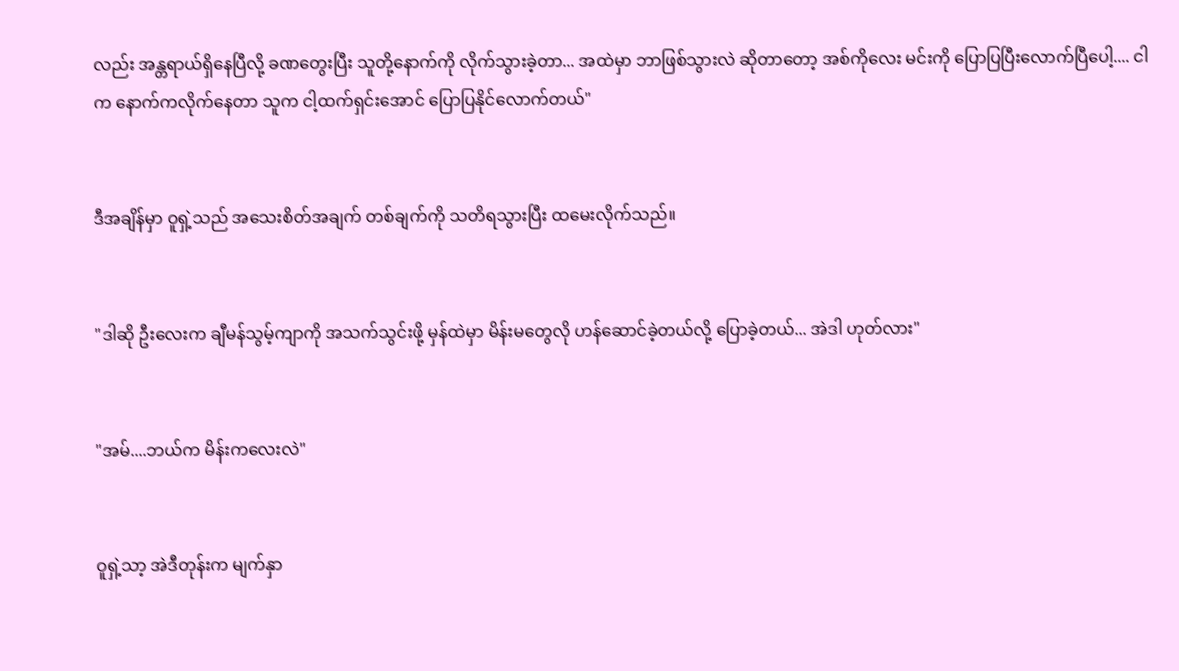လည်း အန္တရာယ်ရှိနေပြီလို့ ခဏတွေးပြီး သူတို့နောက်ကို လိုက်သွားခဲ့တာ... အထဲမှာ ဘာဖြစ်သွားလဲ ဆိုတာတော့ အစ်ကိုလေး မင်းကို ပြောပြပြီးလောက်ပြီပေါ့.... ငါက နောက်ကလိုက်နေတာ သူက ငါ့ထက်ရှင်းအောင် ပြောပြနိုင်လောက်တယ်"


ဒီအချိန်မှာ ဝူရှဲ့သည် အသေးစိတ်အချက် တစ်ချက်ကို သတိရသွားပြီး ထမေးလိုက်သည်။


"ဒါဆို ဦးလေးက ချီမန်သွမ့်ကျာကို အသက်သွင်းဖို့ မှန်ထဲမှာ မိန်းမတွေလို ဟန်ဆောင်ခဲ့တယ်လို့ ပြောခဲ့တယ်... အဲဒါ ဟုတ်လား"


"အမ်....ဘယ်က မိန်းကလေးလဲ"


ဝူရှဲ့သာ့ အဲဒီတုန်းက မျက်နှာ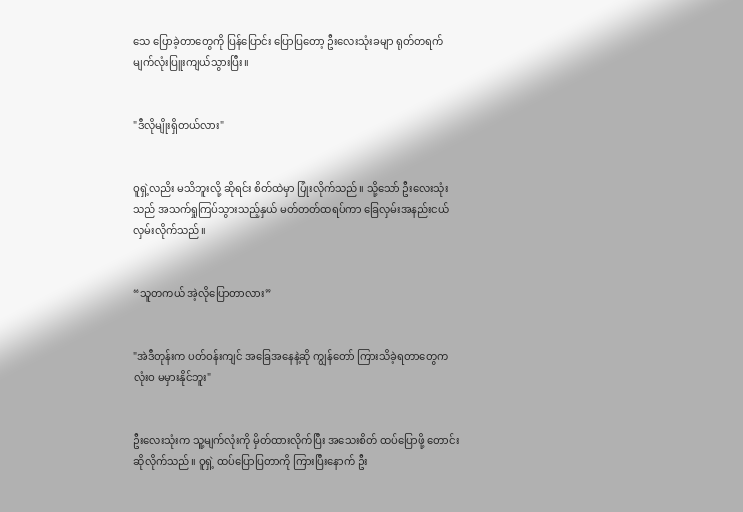သေ ပြောခဲ့တာတွေကို ပြန်ပြောင်း ပြောပြတော့ ဦးလေးသုံးခမျာ ရုတ်တရက် မျက်လုံးပြူးကျယ်သွားပြီး။


"ဒီလိုမျိုးရှိတယ်လား"


ဝူရှဲ့လညိး မသိဘူးလို့ ဆိုရင်း စိတ်ထဲမှာ ပြုံးလိုက်သည်။ သို့သော် ဦးလေးသုံးသည် အသက်ရှုကြပ်သွားသည့်နှယ် မတ်တတ်ထရပ်ကာ ခြေလှမ်းအနည်းငယ် လှမ်းလိုက်သည်။


“သူတကယ် အဲ့လိုပြောတာလား”


"အဲဒီတုန်းက ပတ်ဝန်းကျင် အခြေအနေနဲ့ဆို ကျွန်တော် ကြားသိခဲ့ရတာတွေက လုံးဝ မမှားနိုင်ဘူး"


ဦးလေးသုံးက သူ့မျက်လုံးကို မှိတ်ထားလိုက်ပြီး အသေးစိတ် ထပ်ပြောဖို့ တောင်းဆိုလိုက်သည်။ ဝူရှဲ့ ထပ်ပြောပြတာကို ကြားပြီးနောက် ဦး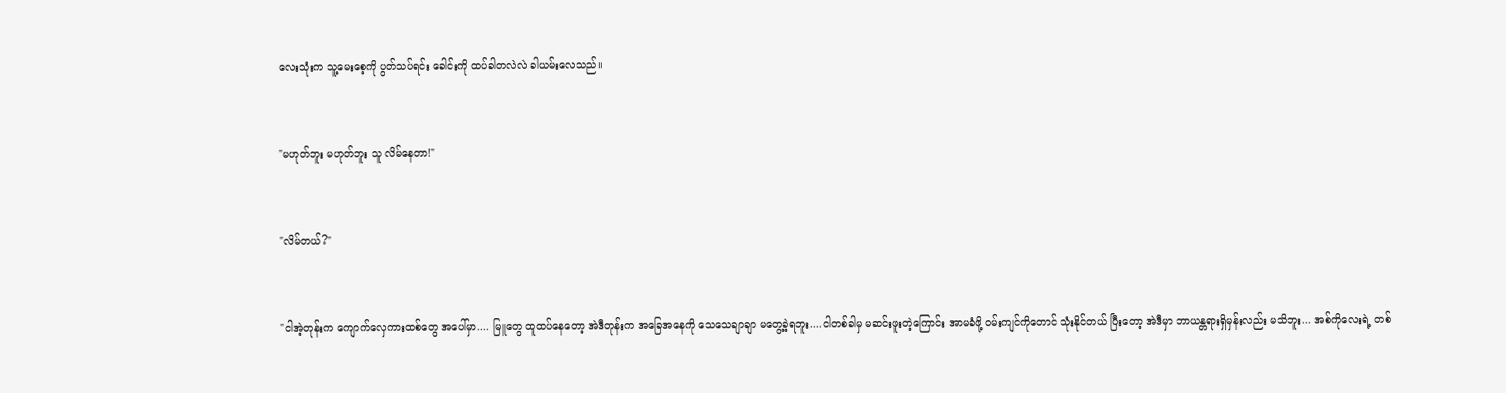လေးသုံးက သူ့မေးစေ့ကို ပွတ်သပ်ရင်း ခေါင်းကို ထပ်ခါတလဲလဲ ခါယမ်းလေသည်။


"မဟုတ်ဘူး မဟုတ်ဘူး သူ လိမ်နေတာ!"


"လိမ်တယ်?"


"ငါအဲ့တုန်းက ကျောက်လှေကားထစ်တွေ အပေါ်မှာ.... မြူတွေ ထူထပ်နေတော့ အဲဒီတုန်းက အခြေအနေကို သေသေချာချာ မတွေ့ခဲ့ရဘူး....ငါတစ်ခါမှ မဆင်းဖူးတဲ့ကြောင်း အာမခံဖို့ ဝမ်းကျင်ကိုတောင် သုံးနိုင်တယ် ပြီးတော့ အဲဒီမှာ ဘာယန္တရားရှိမှန်းလည်း မသိဘူး... အစ်ကိုလေးရဲ့ တစ်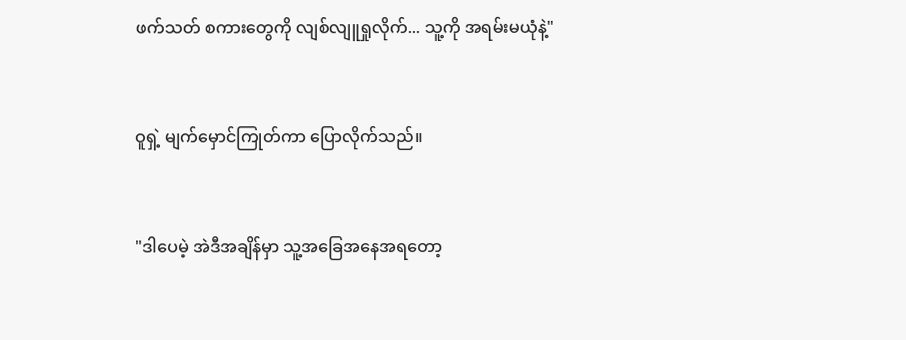ဖက်သတ် စကားတွေကို လျစ်လျူရှုလိုက်... သူ့ကို အရမ်းမယုံနဲ့"


ဝူရှဲ့ မျက်မှောင်ကြုတ်ကာ ပြောလိုက်သည်။


"ဒါပေမဲ့ အဲဒီအချိန်မှာ သူ့အခြေအနေအရတော့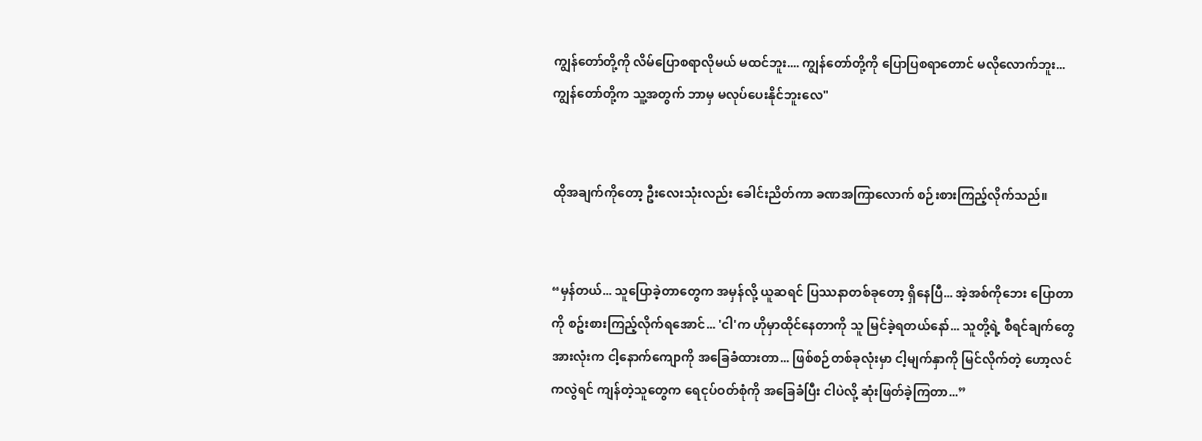ကျွန်တော်တို့ကို လိမ်ပြောစရာလိုမယ် မထင်ဘူး.... ကျွန်တော်တို့ကို ပြောပြစရာတောင် မလိုလောက်ဘူး... ကျွန်တော်တို့က သူ့အတွက် ဘာမှ မလုပ်ပေးနိုင်ဘူးလေ"


ထိုအချက်ကိုတော့ ဦးလေးသုံးလည်း ခေါင်းညိတ်ကာ ခဏအကြာလောက် စဉ်းစားကြည့်လိုက်သည်။


“မှန်တယ်... သူပြောခဲ့တာတွေက အမှန်လို့ ယူဆရင် ပြဿနာတစ်ခုတော့ ရှိနေပြီ... အဲ့အစ်ကိုဘေး ပြောတာကို စဥ်းစားကြည့်လိုက်ရအောင်... 'ငါ'က ဟိုမှာထိုင်နေတာကို သူ မြင်ခဲ့ရတယ်နော်... သူတို့ရဲ့ စီရင်ချက်တွေ အားလုံးက ငါ့နောက်ကျောကို အခြေခံထားတာ... ဖြစ်စဉ်တစ်ခုလုံးမှာ ငါ့မျက်နှာကို မြင်လိုက်တဲ့ ဟော့လင်ကလွဲရင် ကျန်တဲ့သူတွေက ရေငုပ်ဝတ်စုံကို အခြေခံပြီး ငါပဲလို့ ဆုံးဖြတ်ခဲ့ကြတာ...”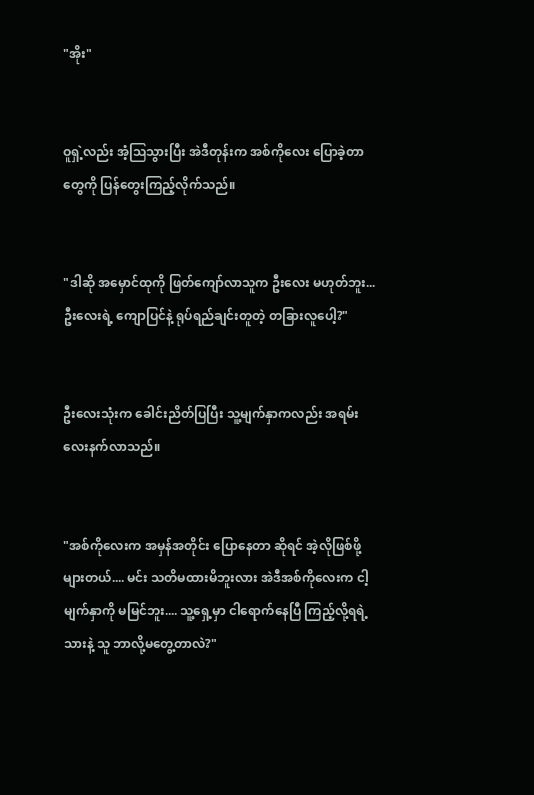"အိုး"


ဝူရှဲ့လည်း အံ့ဩသွားပြီး အဲဒီတုန်းက အစ်ကိုလေး ပြောခဲ့တာတွေကို ပြန်တွေးကြည့်လိုက်သည်။


"ဒါဆို အမှောင်ထုကို ဖြတ်ကျော်လာသူက ဦးလေး မဟုတ်ဘူး... ဦးလေးရဲ့ ကျောပြင်နဲ့ ရုပ်ရည်ချင်းတူတဲ့ တခြားလူပေါ့?"


ဦးလေးသုံးက ခေါင်းညိတ်ပြပြီး သူ့မျက်နှာကလည်း အရမ်း လေးနက်လာသည်။


"အစ်ကိုလေးက အမှန်အတိုင်း ပြောနေတာ ဆိုရင် အဲ့လိုဖြစ်ဖို့များတယ်.... မင်း သတိမထားမိဘူးလား အဲဒီအစ်ကိုလေးက ငါ့မျက်နှာကို မမြင်ဘူး.... သူ့ရှေ့မှာ ငါရောက်နေပြီ ကြည့်လို့ရရဲ့သားနဲ့ သူ ဘာလို့မတွေ့တာလဲ?"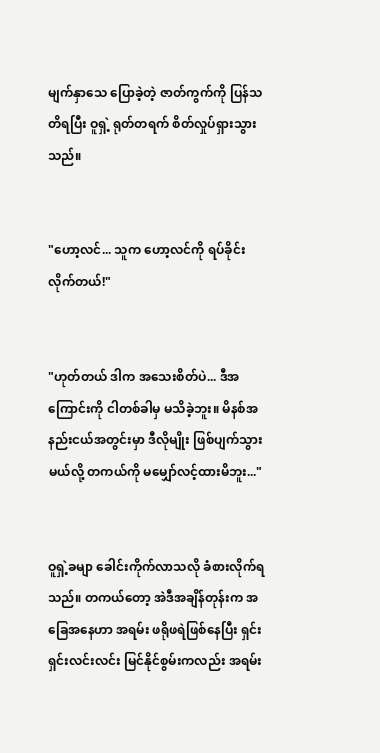မျက်နှာသေ ပြောခဲ့တဲ့ ဇာတ်ကွက်ကို ပြန်သတိရပြီး ဝူရှဲ့ ရုတ်တရက် စိတ်လှုပ်ရှားသွားသည်။


"ဟော့လင်... သူက ဟော့လင်ကို ရပ်ခိုင်းလိုက်တယ်!"


"ဟုတ်တယ် ဒါက အသေးစိတ်ပဲ... ဒီအကြောင်းကို ငါတစ်ခါမှ မသိခဲ့ဘူး။ မိနစ်အနည်းငယ်အတွင်းမှာ ဒီလိုမျိုး ဖြစ်ပျက်သွားမယ်လို့ တကယ်ကို မမျှော်လင့်ထားမိဘူး..."


ဝူရှဲ့ခမျာ ခေါင်းကိုက်လာသလို ခံစားလိုက်ရသည်။ တကယ်တော့ အဲဒီအချိန်တုန်းက အခြေအနေဟာ အရမ်း ဖရိုဖရဲဖြစ်နေပြီး ရှင်းရှင်းလင်းလင်း မြင်နိုင်စွမ်းကလည်း အရမ်း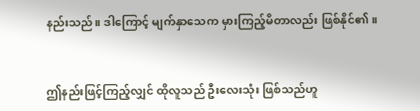နည်းသည်။ ဒါကြောင့် မျက်နှာသေက မှားကြည့်မိတာလည်း ဖြစ်နိုင်၏။


ဤနည်းဖြင့်ကြည့်လျှင် ထိုလူသည် ဦးလေးသုံး ဖြစ်သည်ဟူ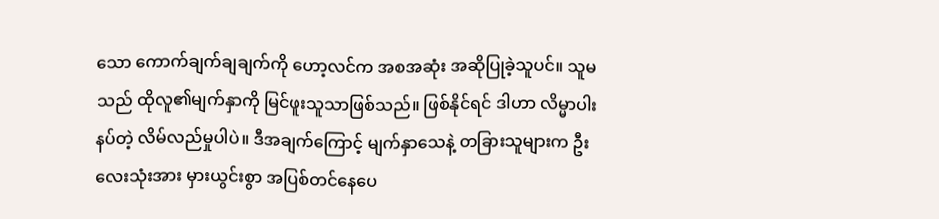သော ကောက်ချက်ချချက်ကို ဟော့လင်က အစအဆုံး အဆိုပြုခဲ့သူပင်။ သူမသည် ထိုလူ၏မျက်နှာကို မြင်ဖူးသူသာဖြစ်သည်။ ဖြစ်နိုင်ရင် ဒါဟာ လိမ္မာပါးနပ်တဲ့ လိမ်လည်မှုပါပဲ။ ဒီအချက်ကြောင့် မျက်နှာသေနဲ့ တခြားသူများက ဦးလေးသုံးအား မှားယွင်းစွာ အပြစ်တင်နေပေ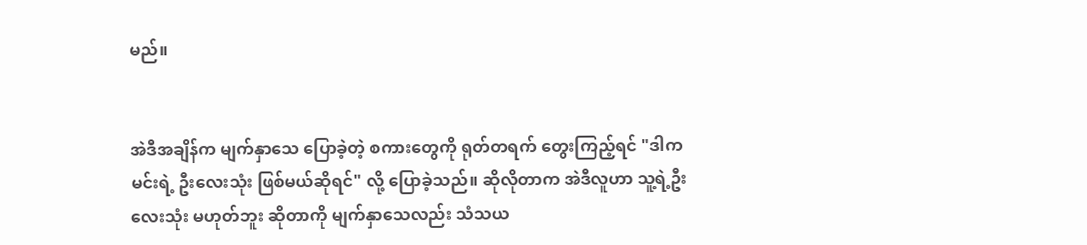မည်။


အဲဒီအချိန်က မျက်နှာသေ ပြောခဲ့တဲ့ စကားတွေကို ရုတ်တရက် တွေးကြည့်ရင် "ဒါက မင်းရဲ့ ဦးလေးသုံး ဖြစ်မယ်ဆိုရင်" လို့ ပြောခဲ့သည်။ ဆိုလိုတာက အဲဒီလူဟာ သူ့ရဲ့ဦးလေးသုံး မဟုတ်ဘူး ဆိုတာကို မျက်နှာသေလည်း သံသယ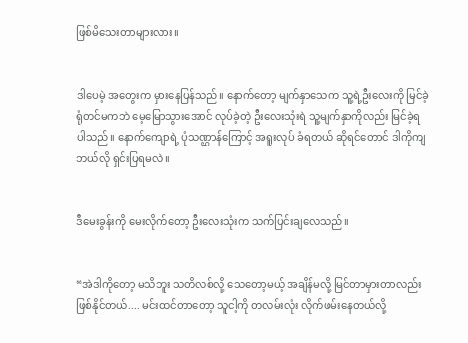ဖြစ်မိသေးတာများလား။


ဒါပေမဲ့ အတွေးက မှားနေပြန်သည်။ နောက်တော့ မျက်နှာသေက သူ့ရဲ့ဦးလေးကို မြင်ခဲ့ရုံတင်မကဘဲ မေ့မြောသွားအောင် လုပ်ခဲ့တဲ့ ဦးလေးသုံးရဲ သူ့မျက်နှာကိုလည်း မြင်ခဲ့ရပါသည်။ နောက်ကျောရဲ့ ပုံသဏ္ဌာန်ကြောင့် အရူးလုပ် ခံရတယ် ဆိုရင်တောင် ဒါကိုကျ ဘယ်လို ရှင်းပြရမလဲ။


ဒီမေးခွန်းကို မေးလိုက်တော့ ဦးလေးသုံးက သက်ပြင်းချလေသည်။


“အဲဒါကိုတော့ မသိဘူး သတိလစ်လို့ သေတော့မယ့် အချိန်မလို့ မြင်တာမှားတာလည်း ဖြစ်နိုင်တယ်.... မင်းထင်တာတော့ သူငါ့ကို တလမ်းလုံး လိုက်ဖမ်းနေတယ်လို့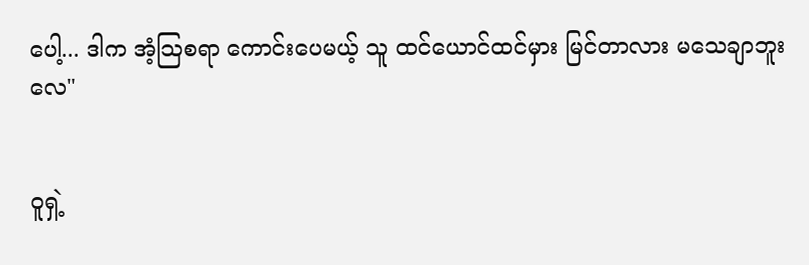ပေါ့... ဒါက အံ့သြစရာ ကောင်းပေမယ့် သူ ထင်ယောင်ထင်မှား မြင်တာလား မသေချာဘူးလေ"


ဝူရှဲ့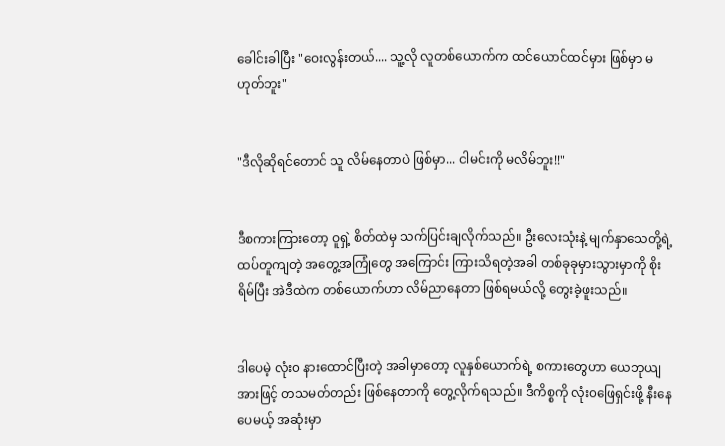ခေါင်းခါပြီး "ဝေးလွန်းတယ်.... သူ့လို လူတစ်ယောက်က ထင်ယောင်ထင်မှား ဖြစ်မှာ မဟုတ်ဘူး"


"ဒီလိုဆိုရင်တောင် သူ လိမ်နေတာပဲ ဖြစ်မှာ... ငါမင်းကို မလိမ်ဘူး!!"


ဒီစကားကြားတော့ ဝူရှဲ့ စိတ်ထဲမှ သက်ပြင်းချလိုက်သည်။ ဦးလေးသုံးနဲ့ မျက်နှာသေတို့ရဲ့ ထပ်တူကျတဲ့ အတွေ့အကြုံတွေ အကြောင်း ကြားသိရတဲ့အခါ တစ်ခုခုမှားသွားမှာကို စိုးရိမ်ပြီး အဲဒီထဲက တစ်ယောက်ဟာ လိမ်ညာနေတာ ဖြစ်ရမယ်လို့ တွေးခဲ့ဖူးသည်။


ဒါပေမဲ့ လုံး၀ နားထောင်ပြီးတဲ့ အခါမှာတော့ လူနှစ်ယောက်ရဲ့ စကားတွေဟာ ယေဘုယျအားဖြင့် တသမတ်တည်း ဖြစ်နေတာကို တွေ့လိုက်ရသည်။ ဒီကိစ္စကို လုံး၀ဖြေရှင်းဖို့ နီးနေပေမယ့် အဆုံးမှာ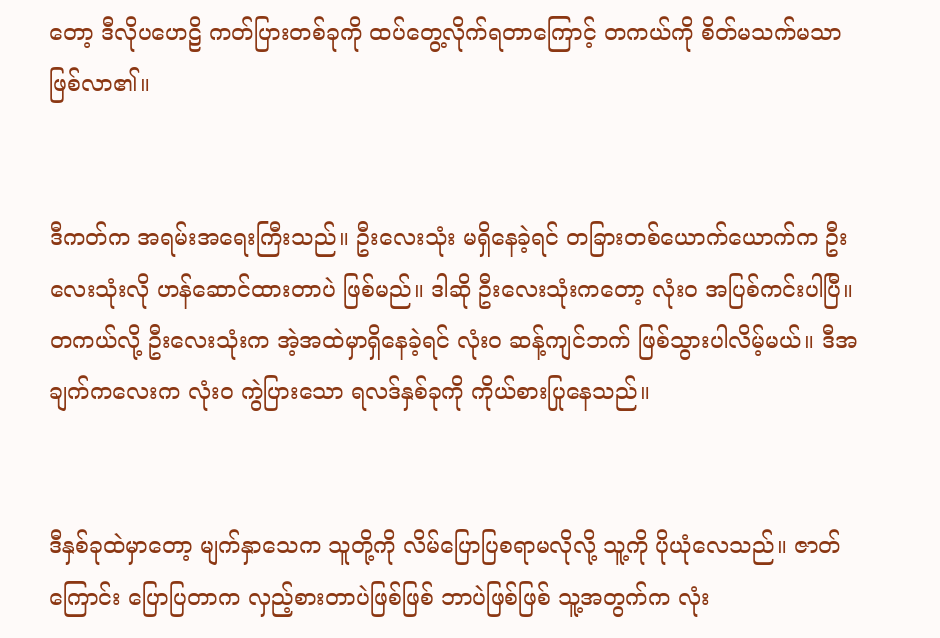တော့ ဒီလိုပဟေဠိ ကတ်ပြားတစ်ခုကို ထပ်တွေ့လိုက်ရတာကြောင့် တကယ်ကို စိတ်မသက်မသာ ဖြစ်လာ၏။


ဒီကတ်က အရမ်းအရေးကြီးသည်။ ဦးလေးသုံး မရှိနေခဲ့ရင် တခြားတစ်ယောက်ယောက်က ဦးလေးသုံးလို ဟန်ဆောင်ထားတာပဲ ဖြစ်မည်။ ဒါဆို ဦးလေးသုံးကတော့ လုံးဝ အပြစ်ကင်းပါပြီ။ တကယ်လို့ ဦးလေးသုံးက အဲ့အထဲမှာရှိနေခဲ့ရင် လုံးဝ ဆန့်ကျင်ဘက် ဖြစ်သွားပါလိမ့်မယ်။ ဒီအချက်ကလေးက လုံးဝ ကွဲပြားသော ရလဒ်နှစ်ခုကို ကိုယ်စားပြုနေသည်။


ဒီနှစ်ခုထဲမှာတော့ မျက်နှာသေက သူတို့ကို လိမ်ပြောပြစရာမလိုလို့ သူ့ကို ပိုယုံလေသည်။ ဇာတ်ကြောင်း ပြောပြတာက လှည့်စားတာပဲဖြစ်ဖြစ် ဘာပဲဖြစ်ဖြစ် သူ့အတွက်က လုံး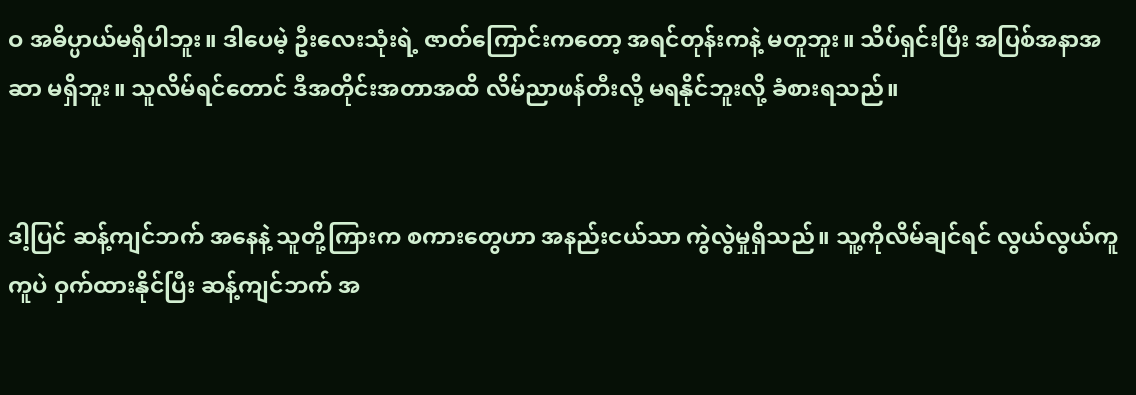ဝ အဓိပ္ပာယ်မရှိပါဘူး။ ဒါပေမဲ့ ဦးလေးသုံးရဲ့ ဇာတ်ကြောင်းကတော့ အရင်တုန်းကနဲ့ မတူဘူး။ သိပ်ရှင်းပြီး အပြစ်အနာအဆာ မရှိဘူး။ သူလိမ်ရင်တောင် ဒီအတိုင်းအတာအထိ လိမ်ညာဖန်တီးလို့ မရနိုင်ဘူးလို့ ခံစားရသည်။


ဒါ့ပြင် ဆန့်ကျင်ဘက် အနေနဲ့ သူတို့ကြားက စကားတွေဟာ အနည်းငယ်သာ ကွဲလွဲမှုရှိသည်။ သူ့ကိုလိမ်ချင်ရင် လွယ်လွယ်ကူကူပဲ ဝှက်ထားနိုင်ပြီး ဆန့်ကျင်ဘက် အ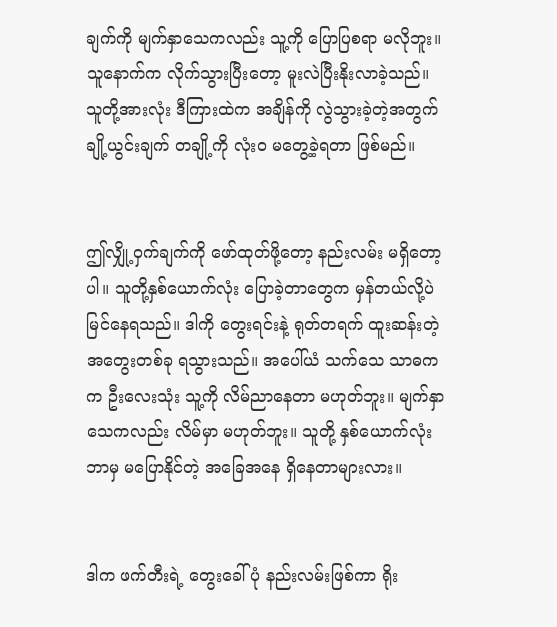ချက်ကို မျက်နှာသေကလည်း သူ့ကို ပြောပြစရာ မလိုဘူး။ သူနောက်က လိုက်သွားပြီးတော့ မူးလဲပြီးနိုးလာခဲ့သည်။ သူတို့အားလုံး ဒီကြားထဲက အချိန်ကို လွဲသွားခဲ့တဲ့အတွက် ချို့ယွင်းချက် တချို့ကို လုံးဝ မတွေ့ခဲ့ရတာ ဖြစ်မည်။


ဤလျှို့ဝှက်ချက်ကို ဖော်ထုတ်ဖို့တော့ နည်းလမ်း မရှိတော့ပါ။ သူတို့နှစ်ယောက်လုံး ပြောခဲ့တာတွေက မှန်တယ်လို့ပဲ မြင်နေရသည်။ ဒါကို တွေးရင်းနဲ့ ရုတ်တရက် ထူးဆန်းတဲ့ အတွေးတစ်ခု ရသွားသည်။ အပေါ်ယံ သက်သေ သာဓကက ဦးလေးသုံး သူ့ကို လိမ်ညာနေတာ မဟုတ်ဘူး။ မျက်နှာသေကလည်း လိမ်မှာ မဟုတ်ဘူး။ သူတို့ နှစ်ယောက်လုံး ဘာမှ မပြောနိုင်တဲ့ အခြေအနေ ရှိနေတာများလား။


ဒါက ဖက်တီးရဲ့ တွေးခေါ်ပုံ နည်းလမ်းဖြစ်ကာ ရိုး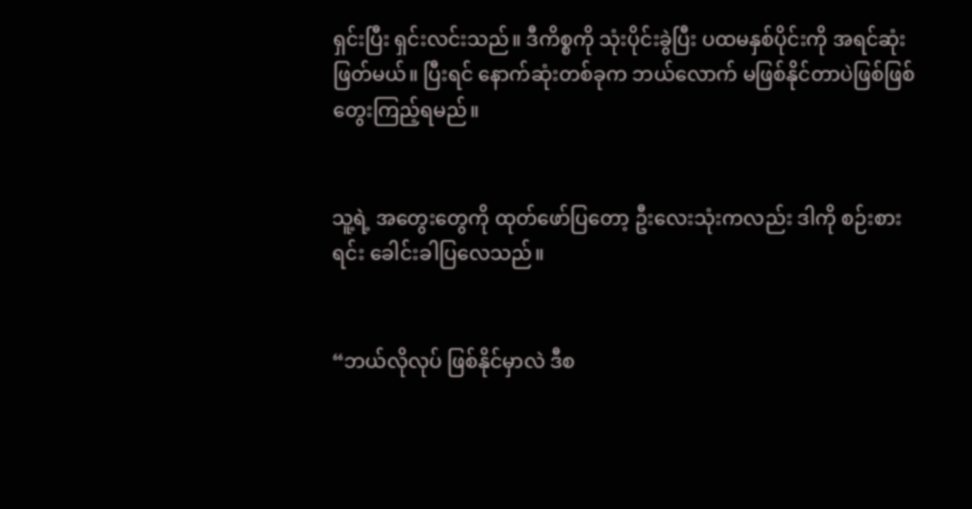ရှင်းပြီး ရှင်းလင်းသည်။ ဒီကိစ္စကို သုံးပိုင်းခွဲပြီး ပထမနှစ်ပိုင်းကို အရင်ဆုံးဖြတ်မယ်။ ပြီးရင် နောက်ဆုံးတစ်ခုက ဘယ်လောက် မဖြစ်နိုင်တာပဲဖြစ်ဖြစ် တွေးကြည့်ရမည်။


သူ့ရဲ့ အတွေးတွေကို ထုတ်ဖော်ပြတော့ ဦးလေးသုံးကလည်း ဒါကို စဉ်းစားရင်း ခေါင်းခါပြလေသည်။


“ဘယ်လိုလုပ် ဖြစ်နိုင်မှာလဲ ဒီစ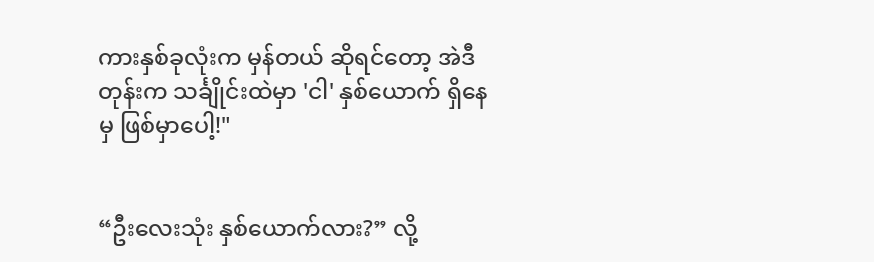ကားနှစ်ခုလုံးက မှန်တယ် ဆိုရင်တော့ အဲဒီတုန်းက သင်္ချိုင်းထဲမှာ 'ငါ' နှစ်ယောက် ရှိနေမှ ဖြစ်မှာပေါ့!"


“ဦးလေးသုံး နှစ်ယောက်လား?” လို့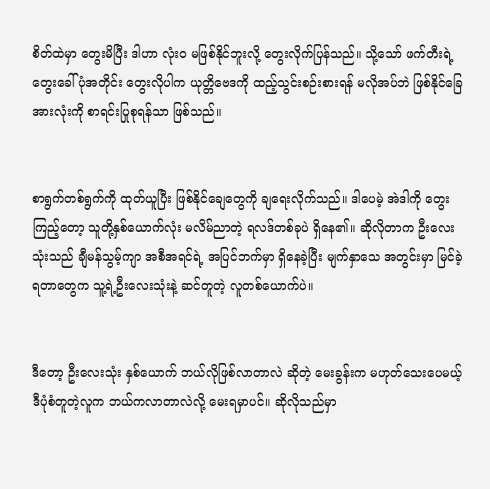စိတ်ထဲမှာ တွေးမိပြီး ဒါဟာ လုံးဝ မဖြစ်နိုင်ဘူးလို့ တွေးလိုက်ပြန်သည်။ သို့သော် ဖက်တီးရဲ့ တွေးခေါ်ပုံအတိုင်း တွေးလိုပါက ယုတ္တိဗေဒကို ထည့်သွင်းစဉ်းစားရန် မလိုအပ်ဘဲ ဖြစ်နိုင်ခြေအားလုံးကို စာရင်းပြုစုရန်သာ ဖြစ်သည်။


စာရွက်တစ်ရွက်ကို ထုတ်ယူပြီး ဖြစ်နိုင်ချေတွေကို ချရေးလိုက်သည်။ ဒါပေမဲ့ အဲဒါကို တွေးကြည့်တော့ သူတို့နှစ်ယောက်လုံး မလိမ်ညာတဲ့ ရလဒ်တစ်ခုပဲ ရှိနေ၏။ ဆိုလိုတာက ဦးလေးသုံးသည် ချီမန်သွမ့်ကျာ အစီအရင်ရဲ့ အပြင်ဘက်မှာ ရှိနေခဲ့ပြီး မျက်နှာသေ အတွင်းမှာ မြင်ခဲ့ရတာတွေက သူ့ရဲ့ဦးလေးသုံးနဲ့ ဆင်တူတဲ့ လူတစ်ယောက်ပဲ။


ဒီတော့ ဦးလေးသုံး နှစ်ယောက် ဘယ်လိုဖြစ်လာတာလဲ ဆိုတဲ့ မေးခွန်းက မဟုတ်သေးပေမယ့် ဒီပုံစံတူတဲ့လူက ဘယ်ကလာတာလဲလို့ မေးရမှာပင်။ ဆိုလိုသည်မှာ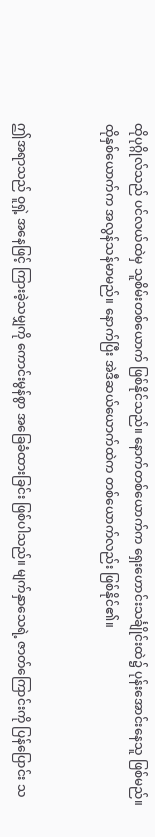ထိုပုဂ္ဂိုလ်သည် ပင်လယ်ထဲမှ သူစိမ်းတစ်ယောက် ဖြစ်နိုင်သည်။ နောက်တစ်ယောက်က ရှေးဟောင်းသင်္ချိုင်းထဲ၌ ပုန်းအောင်းနေသူ ဖြစ်မည်။ ထိုနှစ်ယောက်က အလွန်သန်မာမည်။ နောက်ပြီး အဲဒီဆယ်ယောက်ထဲက တစ်ယောက်လည်း ဖြစ်နိုင်၏။


ဤအရာသည် ဝူရှဲ့ အနေဖြင့် ကြားခဲ့သမျှကို ကောင်းမွန်စွာ အခြေခံထားခြင်း ဖြစ်ပါသည်။ မျက်နှာသေရဲ့ ဇာတ်ကြောင်းကို ပြန်ပြောင်း သ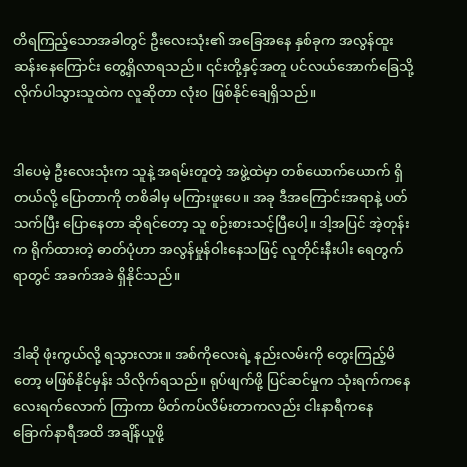တိရကြည့်သောအခါတွင် ဦးလေးသုံး၏ အခြေအနေ နှစ်ခုက အလွန်ထူးဆန်းနေကြောင်း တွေ့ရှိလာရသည်။ ၎င်းတို့နှင့်အတူ ပင်လယ်အောက်ခြေသို့ လိုက်ပါသွားသူထဲက လူဆိုတာ လုံးဝ ဖြစ်နိုင်ချေရှိသည်။


ဒါပေမဲ့ ဦးလေးသုံးက သူနဲ့ အရမ်းတူတဲ့ အဖွဲ့ထဲမှာ တစ်ယောက်ယောက် ရှိတယ်လို့ ပြောတာကို တစိခါမှ မကြားဖူးပေ။ အခု ဒီအကြောင်းအရာနဲ့ ပတ်သက်ပြီး ပြောနေတာ ဆိုရင်တော့ သူ စဉ်းစားသင့်ပြီပေါ့။ ဒါ့အပြင် အဲ့တုန်းက ရိုက်ထားတဲ့ ဓာတ်ပုံဟာ အလွန်မှုန်ဝါးနေသဖြင့် လူတိုင်းနီးပါး ရေတွက်ရာတွင် အခက်အခဲ ရှိနိုင်သည်။


ဒါဆို ဖုံးကွယ်လို့ ရသွားလား။ အစ်ကိုလေးရဲ့ နည်းလမ်းကို တွေးကြည့်မိတော့ မဖြစ်နိုင်မှန်း သိလိုက်ရသည်။ ရုပ်ဖျက်ဖို့ ပြင်ဆင်မှုက သုံးရက်ကနေ လေးရက်လောက် ကြာကာ မိတ်ကပ်လိမ်းတာကလည်း ငါးနာရီကနေ ခြောက်နာရီအထိ အချိန်ယူဖို့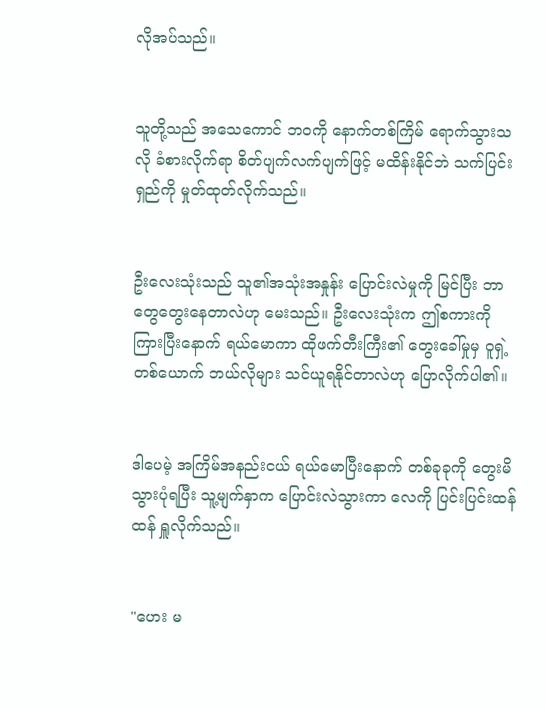လိုအပ်သည်။


သူတို့သည် အသေကောင် ဘဝကို နောက်တစ်ကြိမ် ရောက်သွားသလို ခံစားလိုက်ရာ စိတ်ပျက်လက်ပျက်ဖြင့် မထိန်းနိုင်ဘဲ သက်ပြင်းရှည်ကို မှုတ်ထုတ်လိုက်သည်။


ဦးလေးသုံးသည် သူ၏အသုံးအနှုန်း ပြောင်းလဲမှုကို မြင်ပြီး ဘာတွေတွေးနေတာလဲဟု မေးသည်။ ဦးလေးသုံးက ဤစကားကို ကြားပြီးနောက် ရယ်မောကာ ထိုဖက်တီးကြီး၏ တွေးခေါ်မှုမှ ဝူရှဲ့တစ်ယောက် ဘယ်လိုများ သင်ယူရနိုင်တာလဲဟု ပြောလိုက်ပါ၏။


ဒါပေမဲ့ အကြိမ်အနည်းငယ် ရယ်မောပြီးနောက် တစ်ခုခုကို တွေးမိသွားပုံရပြီး သူ့မျက်နှာက ပြောင်းလဲသွားကာ လေကို ပြင်းပြင်းထန်ထန် ရှူလိုက်သည်။


"ဟေး မ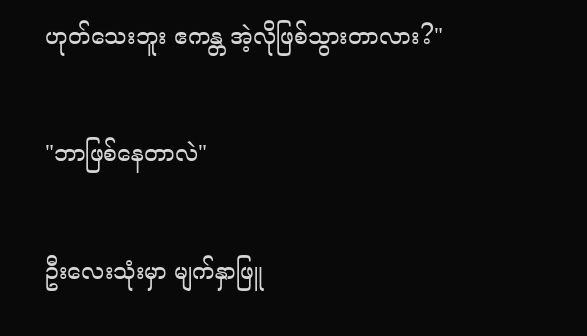ဟုတ်သေးဘူး ဧကန္တ အဲ့လိုဖြစ်သွားတာလား?"


"ဘာဖြစ်နေတာလဲ"


ဦးလေးသုံးမှာ မျက်နှာဖြူ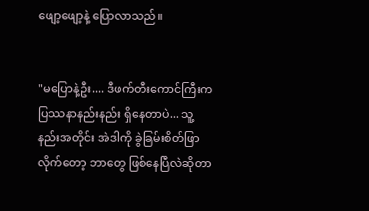ဖျော့ဖျော့နဲ့ ပြောလာသည်။


"မပြောနဲ့ဦး.... ဒီဖက်တီးကောင်ကြီးက ပြဿနာနည်းနည်း ရှိနေတာပဲ... သူ့နည်းအတိုင်း အဲဒါကို ခွဲခြမ်းစိတ်ဖြာလိုက်တော့ ဘာတွေ ဖြစ်နေပြီလဲဆိုတာ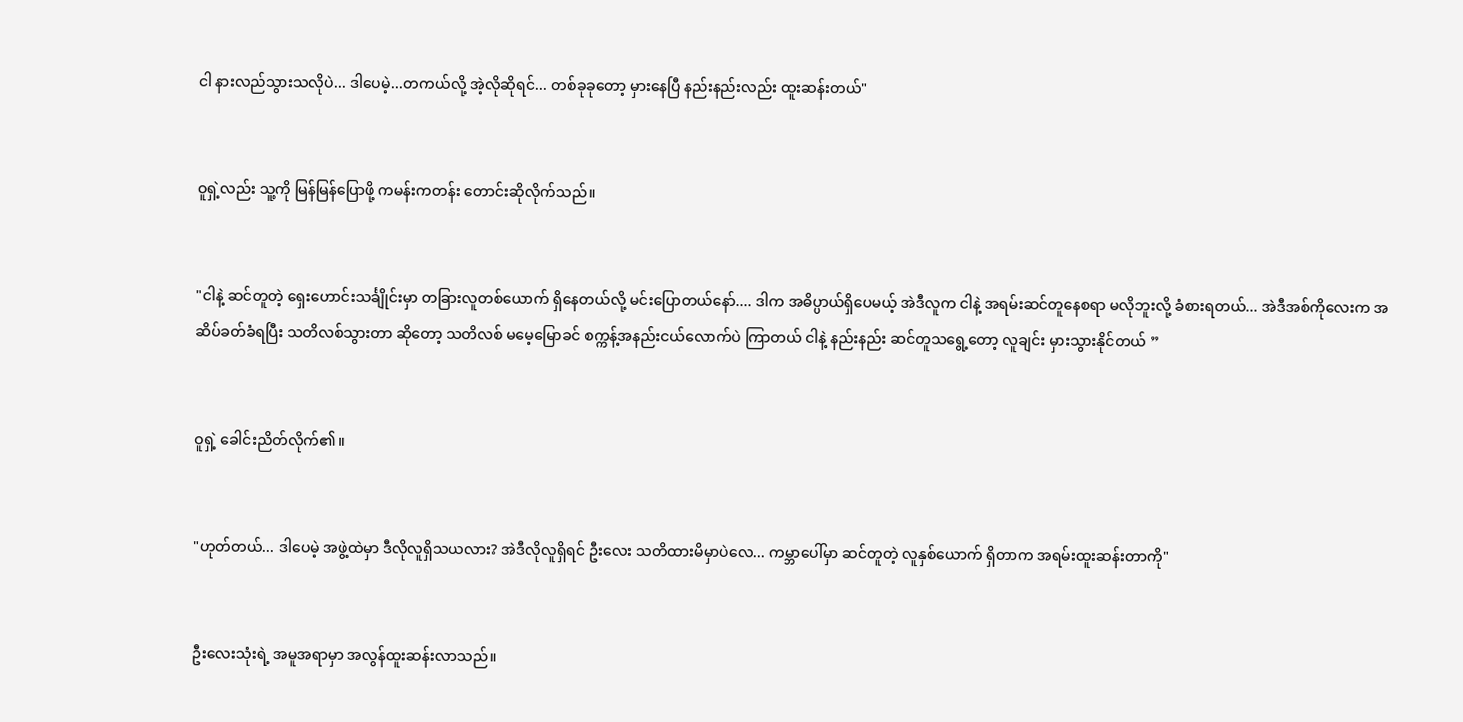ငါ နားလည်သွားသလိုပဲ... ဒါပေမဲ့...တကယ်လို့ အဲ့လိုဆိုရင်... တစ်ခုခုတော့ မှားနေပြီ နည်းနည်းလည်း ထူးဆန်းတယ်"


ဝူရှဲ့လည်း သူ့ကို မြန်မြန်ပြောဖို့ ကမန်းကတန်း တောင်းဆိုလိုက်သည်။


"ငါနဲ့ ဆင်တူတဲ့ ရှေးဟောင်းသင်္ချိုင်းမှာ တခြားလူတစ်ယောက် ရှိနေတယ်လို့ မင်းပြောတယ်နော်.... ဒါက အဓိပ္ပာယ်ရှိပေမယ့် အဲဒီလူက ငါနဲ့ အရမ်းဆင်တူနေစရာ မလိုဘူးလို့ ခံစားရတယ်... အဲဒီအစ်ကိုလေးက အဆိပ်ခတ်ခံရပြီး သတိလစ်သွားတာ ဆိုတော့ သတိလစ် မမေ့မြောခင် စက္ကန့်အနည်းငယ်လောက်ပဲ ကြာတယ် ငါနဲ့ နည်းနည်း ဆင်တူသရွေ့တော့ လူချင်း မှားသွားနိုင်တယ် ”


ဝူရှဲ့ ခေါင်းညိတ်လိုက်၏။


"ဟုတ်တယ်... ဒါပေမဲ့ အဖွဲ့ထဲမှာ ဒီလိုလူရှိသယလား? အဲဒီလိုလူရှိရင် ဦးလေး သတိထားမိမှာပဲလေ... ကမ္ဘာပေါ်မှာ ဆင်တူတဲ့ လူနှစ်ယောက် ရှိတာက အရမ်းထူးဆန်းတာကို"


ဦးလေးသုံးရဲ့ အမူအရာမှာ အလွန်ထူးဆန်းလာသည်။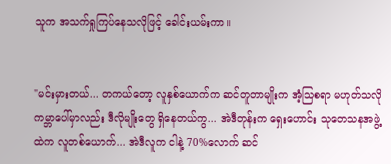သူက အသက်ရှုကြပ်နေသလိုဖြင့် ခေါင်းယမ်းကာ။


"မင်းမှားတယ်... တကယ်တော့ လူနှစ်ယောက်က ဆင်တူတာမျိုးက အံ့သြစရာ မဟုတ်သလို ကမ္ဘာပေါ်မှာလည်း ဒီလိုမျိုးတွေ ရှိနေတယ်ကွ... အဲဒီတုန်းက ရှေးဟောင်း သုတေသနအဖွဲ့ထဲက လူတစ်ယောက်... အဲဒီလူက ငါနဲ့ 70%လောက် ဆင်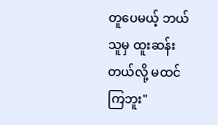တူပေမယ့် ဘယ်သူမှ ထူးဆန်းတယ်လို့ မထင်ကြဘူး"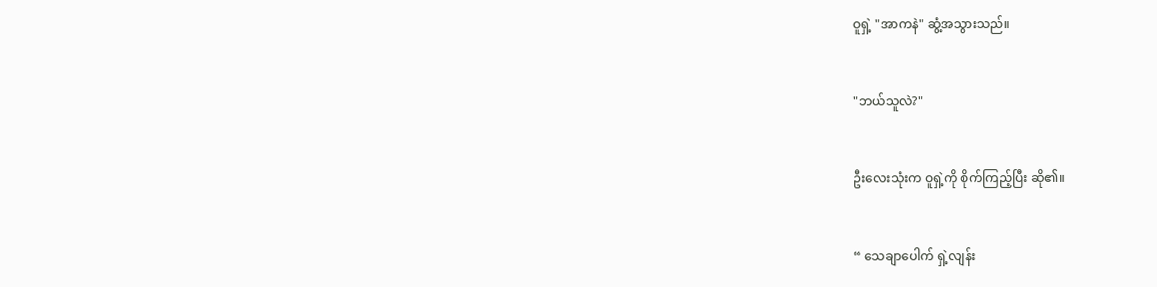ဝူရှဲ့ "အာကနဲ" ဆွံ့အသွားသည်။


"ဘယ်သူလဲ?"


ဦးလေးသုံးက ဝူရှဲ့ကို စိုက်ကြည့်ပြီး ဆို၏။


“ သေချာပေါက် ရှဲ့လျန်း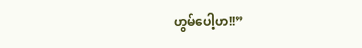ဟွမ်ပေါ့ဟ!!”